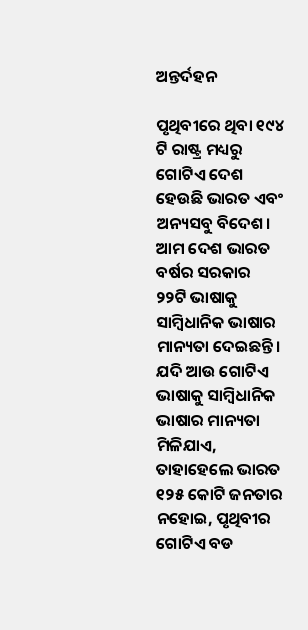ଅନ୍ତର୍ଦହନ

ପୃଥିବୀରେ ଥିବା ୧୯୪ ଟି ରାଷ୍ଟ୍ର ମଧ୍ୟରୁ ଗୋଟିଏ ଦେଶ ହେଉଛି ଭାରତ ଏବଂ ଅନ୍ୟସବୁ ବିଦେଶ। ଆମ ଦେଶ ଭାରତ ବର୍ଷର ସରକାର ୨୨ଟି ଭାଷାକୁ ସାମ୍ବିଧାନିକ ଭାଷାର ମାନ୍ୟତା ଦେଇଛନ୍ତି। ଯଦି ଆଉ ଗୋଟିଏ ଭାଷାକୁ ସାମ୍ବିଧାନିକ ଭାଷାର ମାନ୍ୟତା ମିଳିଯାଏ, ତାହାହେଲେ ଭାରତ ୧୨୫ କୋଟି ଜନତାର ନହୋଇ, ପୃଥିବୀର ଗୋଟିଏ ବଡ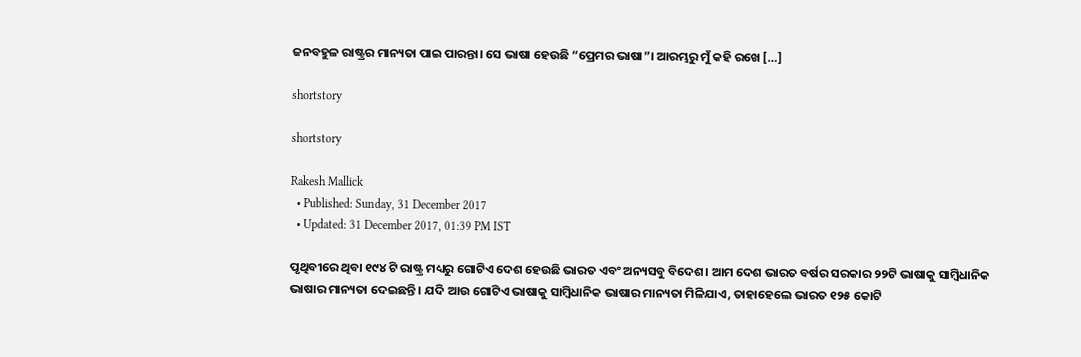ଜନବହୁଳ ରାଷ୍ଟ୍ରର ମାନ୍ୟତା ପାଇ ପାରନ୍ତା। ସେ ଭାଷା ହେଉଛି “ପ୍ରେମର ଭାଷା”। ଆରମ୍ଭରୁ ମୁଁ କହି ରଖେ […]

shortstory

shortstory

Rakesh Mallick
  • Published: Sunday, 31 December 2017
  • Updated: 31 December 2017, 01:39 PM IST

ପୃଥିବୀରେ ଥିବା ୧୯୪ ଟି ରାଷ୍ଟ୍ର ମଧ୍ୟରୁ ଗୋଟିଏ ଦେଶ ହେଉଛି ଭାରତ ଏବଂ ଅନ୍ୟସବୁ ବିଦେଶ। ଆମ ଦେଶ ଭାରତ ବର୍ଷର ସରକାର ୨୨ଟି ଭାଷାକୁ ସାମ୍ବିଧାନିକ ଭାଷାର ମାନ୍ୟତା ଦେଇଛନ୍ତି। ଯଦି ଆଉ ଗୋଟିଏ ଭାଷାକୁ ସାମ୍ବିଧାନିକ ଭାଷାର ମାନ୍ୟତା ମିଳିଯାଏ, ତାହାହେଲେ ଭାରତ ୧୨୫ କୋଟି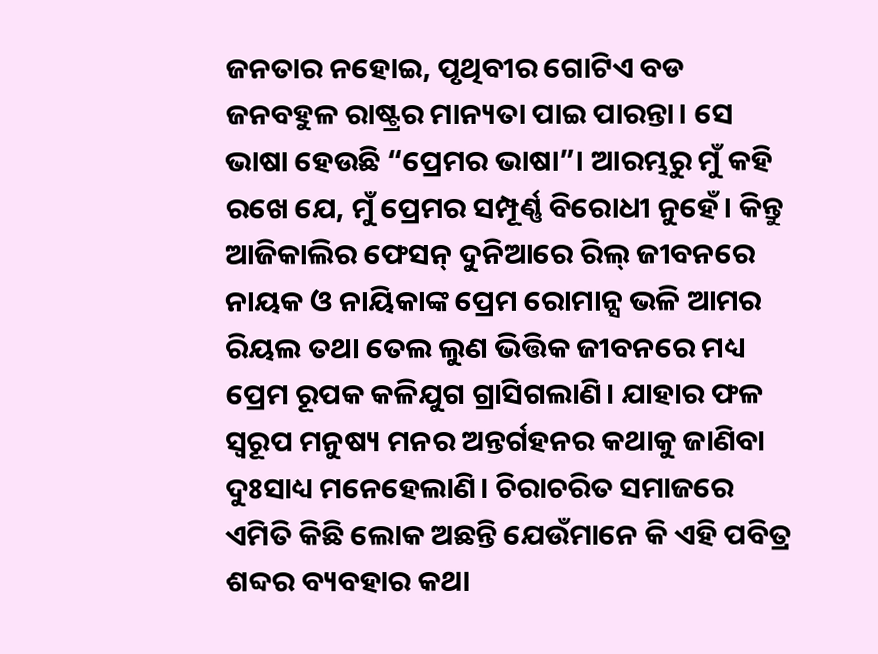ଜନତାର ନହୋଇ, ପୃଥିବୀର ଗୋଟିଏ ବଡ ଜନବହୁଳ ରାଷ୍ଟ୍ରର ମାନ୍ୟତା ପାଇ ପାରନ୍ତା। ସେ ଭାଷା ହେଉଛି “ପ୍ରେମର ଭାଷା”। ଆରମ୍ଭରୁ ମୁଁ କହି ରଖେ ଯେ, ମୁଁ ପ୍ରେମର ସମ୍ପୂର୍ଣ୍ଣ ବିରୋଧୀ ନୁହେଁ। କିନ୍ତୁ ଆଜିକାଲିର ଫେସନ୍‌ ଦୁନିଆରେ ରିଲ୍‌ ଜୀବନରେ ନାୟକ ଓ ନାୟିକାଙ୍କ ପ୍ରେମ ରୋମାନ୍ସ ଭଳି ଆମର ରିୟଲ ତଥା ତେଲ ଲୁଣ ଭିତ୍ତିକ ଜୀବନରେ ମଧ୍ୟ ପ୍ରେମ ରୂପକ କଳିଯୁଗ ଗ୍ରାସିଗଲାଣି। ଯାହାର ଫଳ ସ୍ୱରୂପ ମନୁଷ୍ୟ ମନର ଅନ୍ତର୍ଗହନର କଥାକୁ ଜାଣିବା ଦୁଃସାଧ୍ୟ ମନେହେଲାଣି। ଚିରାଚରିତ ସମାଜରେ ଏମିତି କିଛି ଲୋକ ଅଛନ୍ତି ଯେଉଁମାନେ କି ଏହି ପବିତ୍ର ଶବ୍ଦର ବ୍ୟବହାର କଥା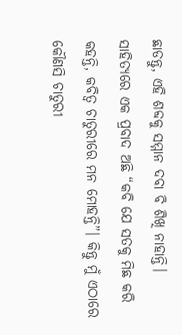ଛାଡନ୍ତୁ, ଏହି ଶବ୍ଦକୁ ସମ୍ମାନ ଦବା ବି ଶିଖି ନାହାନ୍ତି। ସାହିତ୍ୟରେ ଏକ ପ୍ରବାଦ ଅଛି “କବି ଯେ ସତକୁ ମିଛ କରି କହନ୍ତି, କବିତ୍ୱ ଚାତୁରୀରେ ମନ ମୋହନ୍ତି”। କିନ୍ତୁ ମୁଁ ଏଠାରେ କୌଣସି ଚାତୁରୀ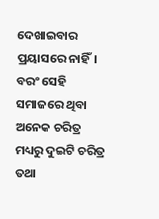ଦେଖାଇବାର ପ୍ରୟାସରେ ନାହିଁ। ବରଂ ସେହି ସମାଜରେ ଥିବା ଅନେକ ଚରିତ୍ର ମଧ୍ୟରୁ ଦୁଇଟି ଚରିତ୍ର ତଥା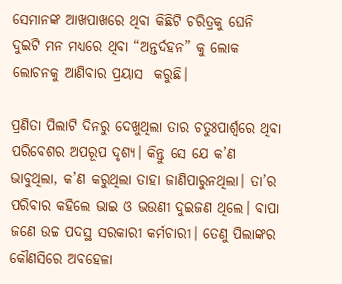ସେମାନଙ୍କ ଆଖପାଖରେ ଥିବା କିଛିଟି ଚରିତ୍ରକୁ ଘେନି ଦୁଇଟି ମନ ମଧ୍ୟରେ ଥିବା “ଅନ୍ତର୍ଦହନ” କୁ ଲୋକ ଲୋଚନକୁ ଆଣିବାର ପ୍ରୟାସ  କରୁଛି।

ପ୍ରଣିତା ପିଲାଟି ଦିନରୁ ଦେଖୁଥିଲା ତାର ଚତୁଃପାର୍ଶ୍ୱରେ ଥିବା ପରିବେଶର ଅପରୂପ ଦୃଶ୍ୟ। କିନ୍ତୁ ସେ ଯେ କ’ଣ ଭାବୁଥିଲା, କ’ଣ କରୁଥିଲା ତାହା ଜାଣିପାରୁନଥିଲା। ତା’ର ପରିବାର କହିଲେ ଭାଇ ଓ ଭଉଣୀ ଦୁଇଜଣ ଥିଲେ। ବାପା ଜଣେ ଉଚ୍ଚ ପଦସ୍ଥ ସରକାରୀ କର୍ମଚାରୀ। ତେଣୁ ପିଲାଙ୍କର କୌଣସିରେ ଅବହେଳା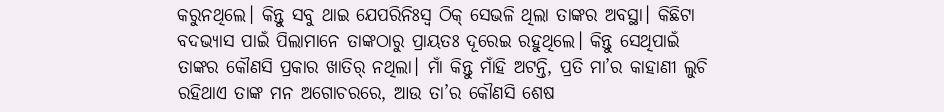କରୁନଥିଲେ। କିନ୍ତୁ ସବୁ ଥାଇ ଯେପରିନିଃସ୍ୱ ଠିକ୍‌ ସେଭଳି ଥିଲା ତାଙ୍କର ଅବସ୍ଥା। କିଛିଟା ବଦଭ୍ୟାସ ପାଇଁ ପିଲାମାନେ ତାଙ୍କଠାରୁ ପ୍ରାୟତଃ ଦୂରେଇ ରହୁଥିଲେ। କିନ୍ତୁ ସେଥିପାଇଁ ତାଙ୍କର କୌଣସି ପ୍ରକାର ଖାତିର୍‌ ନଥିଲା। ମାଁ କିନ୍ତୁ ମାଁହି ଅଟନ୍ତି, ପ୍ରତି ମା’ର କାହାଣୀ ଲୁଚି ରହିଥାଏ ତାଙ୍କ ମନ ଅଗୋଚରରେ, ଆଉ ତା’ର କୌଣସି ଶେଷ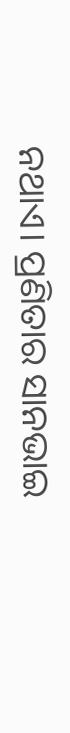ନଥାଏ। ପ୍ରଣିତାର ସାନଭାଇ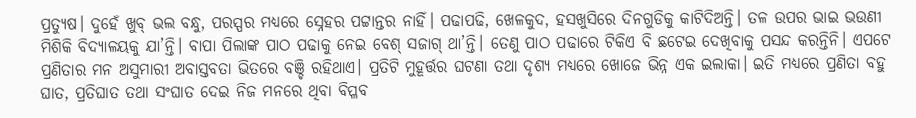ପ୍ରତ୍ୟୁଷ। ଦୁହେଁ ଖୁବ୍‌ ଭଲ ବନ୍ଧୁ, ପରସ୍ପର ମଧ୍ୟରେ ସ୍ନେହର ପଟ୍ଟାନ୍ତର ନାହିଁ। ପଢାପଢି, ଖେଳକୁଦ, ହସଖୁସିରେ ଦିନଗୁଡିକୁ କାଟିଦିଅନ୍ତି। ତଳ ଉପର ଭାଇ ଭଉଣୀ ମିଶିକି ବିଦ୍ୟାଳୟକୁ ଯା’ନ୍ତି। ବାପା ପିଲାଙ୍କ ପାଠ ପଢାକୁ ନେଇ ବେଶ୍‌ ସଜାଗ୍‌ ଥା’ନ୍ତି। ତେଣୁ ପାଠ ପଢାରେ ଟିକିଏ ବି ଛଟେଇ ଦେଖିବାକୁ ପସନ୍ଦ କରନ୍ତିନି। ଏପଟେ ପ୍ରଣିତାର ମନ ଅସୁମାରୀ ଅବାସ୍ତବତା ଭିତରେ ବଞ୍ଚି ରହିଥାଏ। ପ୍ରତିଟି ମୁହୂର୍ତ୍ତର ଘଟଣା ତଥା ଦୃଶ୍ୟ ମଧ୍ୟରେ ଖୋଜେ ଭିନ୍ନ ଏକ ଇଲାକା। ଇତି ମଧ୍ୟରେ ପ୍ରଣିତା ବହୁ ଘାତ, ପ୍ରତିଘାତ ତଥା ସଂଘାତ ଦେଇ ନିଜ ମନରେ ଥିବା ବିପ୍ଳବ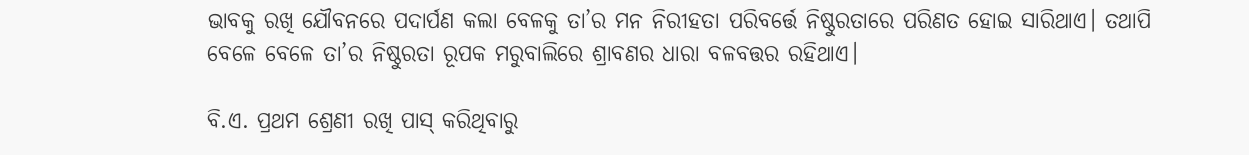ଭାବକୁ ରଖି ଯୌବନରେ ପଦାର୍ପଣ କଲା ବେଳକୁ ତା’ର ମନ ନିରୀହତା ପରିବର୍ତ୍ତେ ନିଷ୍ଠୁରତାରେ ପରିଣତ ହୋଇ ସାରିଥାଏ। ତଥାପି ବେଳେ ବେଳେ ତା’ର ନିଷ୍ଠୁରତା ରୂପକ ମରୁବାଲିରେ ଶ୍ରାବଣର ଧାରା ବଳବତ୍ତର ରହିଥାଏ।

ବି.ଏ. ପ୍ରଥମ ଶ୍ରେଣୀ ରଖି ପାସ୍‌ କରିଥିବାରୁ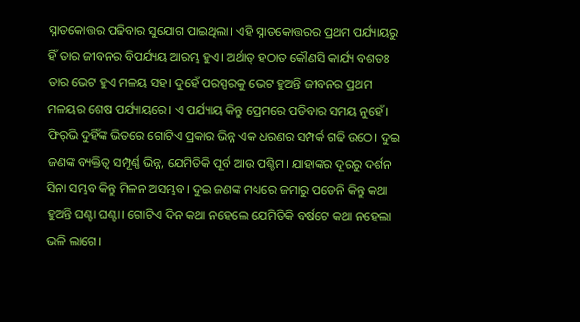ସ୍ନାତକୋତ୍ତର ପଢିବାର ସୁଯୋଗ ପାଇଥିଲା। ଏହି ସ୍ନାତକୋତ୍ତରର ପ୍ରଥମ ପର୍ଯ୍ୟାୟରୁ ହିଁ ତାର ଜୀବନର ବିପର୍ଯ୍ୟୟ ଆରମ୍ଭ ହୁଏ। ଅର୍ଥାତ୍‌ ହଠାତ କୌଣସି କାର୍ଯ୍ୟ ବଶତଃ ତାର ଭେଟ ହୁଏ ମଳୟ ସହ। ଦୁହେଁ ପରସ୍ପରକୁ ଭେଟ ହୁଅନ୍ତି ଜୀବନର ପ୍ରଥମ ମଳୟର ଶେଷ ପର୍ଯ୍ୟାୟରେ। ଏ ପର୍ଯ୍ୟାୟ କିନ୍ତୁ ପ୍ରେମରେ ପଡିବାର ସମୟ ନୁହେଁ। ଫିର୍‌ଭି ଦୁହିଁଙ୍କ ଭିତରେ ଗୋଟିଏ ପ୍ରକାର ଭିନ୍ନ ଏକ ଧରଣର ସମ୍ପର୍କ ଗଢି ଉଠେ। ଦୁଇ ଜଣଙ୍କ ବ୍ୟକ୍ତିତ୍ୱ ସମ୍ପୂର୍ଣ୍ଣ ଭିନ୍ନ, ଯେମିତିକି ପୂର୍ବ ଆଉ ପଶ୍ଚିମ। ଯାହାଙ୍କର ଦୂରରୁ ଦର୍ଶନ ସିନା ସମ୍ଭବ କିନ୍ତୁ ମିଳନ ଅସମ୍ଭବ। ଦୁଇ ଜଣଙ୍କ ମଧ୍ୟରେ ଜମାରୁ ପଡେନି କିନ୍ତୁ କଥା ହୁଅନ୍ତି ଘଣ୍ଟା ଘଣ୍ଟା। ଗୋଟିଏ ଦିନ କଥା ନହେଲେ ଯେମିତିକି ବର୍ଷଟେ କଥା ନହେଲା ଭଳି ଲାଗେ।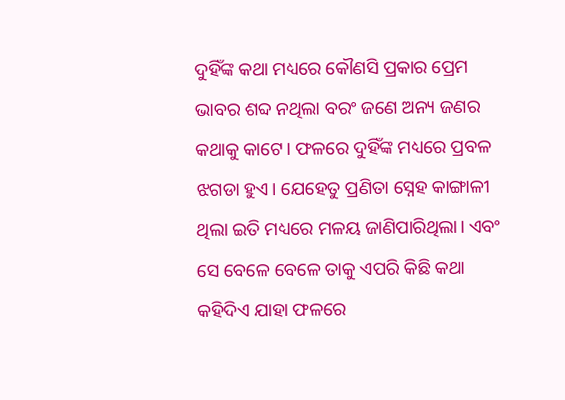ଦୁହିଁଙ୍କ କଥା ମଧ୍ୟରେ କୌଣସି ପ୍ରକାର ପ୍ରେମ ଭାବର ଶବ୍ଦ ନଥିଲା ବରଂ ଜଣେ ଅନ୍ୟ ଜଣର କଥାକୁ କାଟେ। ଫଳରେ ଦୁହିଁଙ୍କ ମଧ୍ୟରେ ପ୍ରବଳ ଝଗଡା ହୁଏ। ଯେହେତୁ ପ୍ରଣିତା ସ୍ନେହ କାଙ୍ଗାଳୀ ଥିଲା ଇତି ମଧ୍ୟରେ ମଳୟ ଜାଣିପାରିଥିଲା। ଏବଂ ସେ ବେଳେ ବେଳେ ତାକୁ ଏପରି କିଛି କଥା କହିଦିଏ ଯାହା ଫଳରେ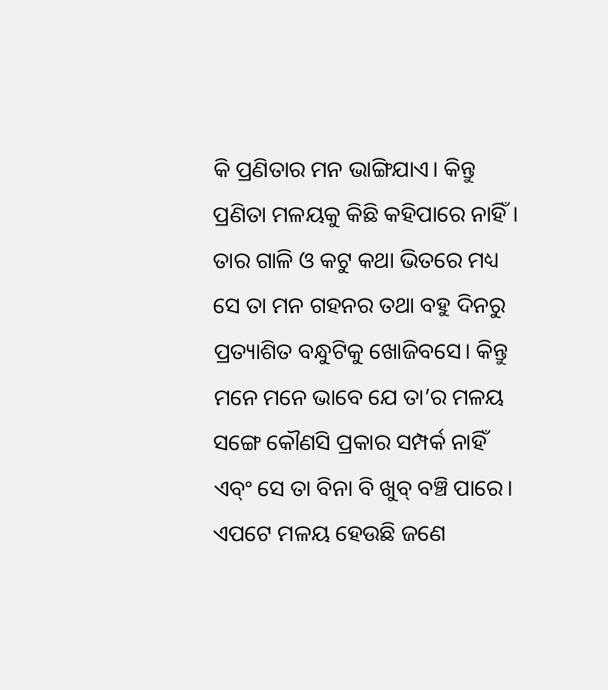କି ପ୍ରଣିତାର ମନ ଭାଙ୍ଗିଯାଏ। କିନ୍ତୁ ପ୍ରଣିତା ମଳୟକୁ କିଛି କହିପାରେ ନାହିଁ। ତାର ଗାଳି ଓ କଟୁ କଥା ଭିତରେ ମଧ୍ୟ ସେ ତା ମନ ଗହନର ତଥା ବହୁ ଦିନରୁ ପ୍ରତ୍ୟାଶିତ ବନ୍ଧୁଟିକୁ ଖୋଜିବସେ। କିନ୍ତୁ ମନେ ମନେ ଭାବେ ଯେ ତା’ର ମଳୟ ସଙ୍ଗେ କୌଣସି ପ୍ରକାର ସମ୍ପର୍କ ନାହିଁ ଏବ୍ଂ ସେ ତା ବିନା ବି ଖୁବ୍ ବଞ୍ଚି ପାରେ। ଏପଟେ ମଳୟ ହେଉଛି ଜଣେ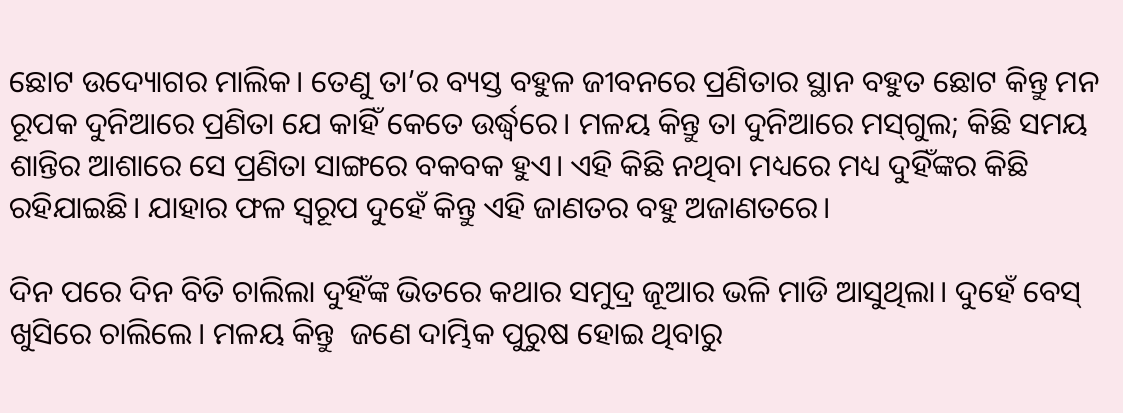ଛୋଟ ଉଦ୍ୟୋଗର ମାଲିକ। ତେଣୁ ତା’ର ବ୍ୟସ୍ତ ବହୁଳ ଜୀବନରେ ପ୍ରଣିତାର ସ୍ଥାନ ବହୁତ ଛୋଟ କିନ୍ତୁ ମନ ରୂପକ ଦୁନିଆରେ ପ୍ରଣିତା ଯେ କାହିଁ କେତେ ଉର୍ଦ୍ଧ୍ୱରେ। ମଳୟ କିନ୍ତୁ ତା ଦୁନିଆରେ ମସ୍‌ଗୁଲ; କିଛି ସମୟ ଶାନ୍ତିର ଆଶାରେ ସେ ପ୍ରଣିତା ସାଙ୍ଗରେ ବକବକ ହୁଏ। ଏହି କିଛି ନଥିବା ମଧ୍ୟରେ ମଧ୍ୟ ଦୁହିଁଙ୍କର କିଛି ରହିଯାଇଛି। ଯାହାର ଫଳ ସ୍ୱରୂପ ଦୁହେଁ କିନ୍ତୁ ଏହି ଜାଣତର ବହୁ ଅଜାଣତରେ।

ଦିନ ପରେ ଦିନ ବିତି ଚାଲିଲା ଦୁହିଁଙ୍କ ଭିତରେ କଥାର ସମୁଦ୍ର ଜୂଆର ଭଳି ମାଡି ଆସୁଥିଲା। ଦୁହେଁ ବେସ୍‌ ଖୁସିରେ ଚାଲିଲେ। ମଳୟ କିନ୍ତୁ  ଜଣେ ଦାମ୍ଭିକ ପୁରୁଷ ହୋଇ ଥିବାରୁ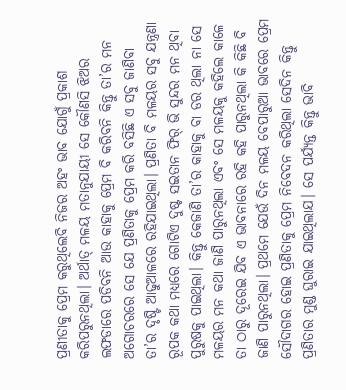ପ୍ରଣୀତାକୁ ପ୍ରେମ କରୁଥିଲେବି ନିଜର ଅହଂ ଭାବ ଯୋଗୁଁ ପ୍ରକାଶ କରିପରୁନଥିଲା। ଅର୍ଥାତ୍ ମଳୟ ମତାନୁଯାୟୀ ସେ କୌଣସି ଝିଅର ଲଫଡାରେ ପଡିବନି ଆଉ କାହାକୁ ପ୍ରେମ ବି କରିବନି କିନ୍ତୁ ତା’ର ମନ ଅଗୋଚରରେ ସେ ଯେ ପ୍ରଣିତାକୁ ପ୍ରେମ କରି ବସିଛି ଏ ସବୁ ଜାଣିବା ତା’ର ଦୃଷ୍ଟି ଆଢୁଆଳରେ ରହିଯାଇଥିଲା। ପ୍ରଣିତା ବି ମଳୟର ସବୁ ଯନ୍ତ୍ରଣା ରୂପକ କଥା ମଧ୍ୟରେ ଗୋଟିଏ ଦୁଷ୍ଟ ସଇତାନ ଫିର୍‌ ଭି ସୁନ୍ଦର ମନ ଥିବା ପୁରୁଷକୁ ପାଇଥିଲା। କିନ୍ତୁ କେଜାଣି ତା’ର କାହାକୁ ବା ଡର ଥିଲା ନା ସେ ମଳୟର ମନ କଥା ଜାଣି ପାରୁନଥିଲା ଏବଂ ସେ ମଳୟକୁ କହିଲେ କାଳେ ତା ଠାରୁ ଦୂରେଇ ଯିବ ଏ ଭାବନାରେ ରହି କହି ପାରୁନଥିଲା କି କିଛି ବି ଜାଣି ପାରୁନଥିଲା। ପ୍ରଥମେ ଯେଉଁ ଦିନ ମଳୟ ବେପାରୁଆ ଭାବରେ ପ୍ରେମ ସୌଦାଗର ହୋଇ ପ୍ରଣିତାକୁ ପ୍ରେମ ନିବେଦନ କରିଥିଲା ସେଦିନ କିନ୍ତୁ ପ୍ରଣିତାର ମୁଣ୍ଡ ଘୁରାଇ ଯାଇଥିଲାଯ। ସେ ପର୍ଯ୍ୟନ୍ତ କିନ୍ତୁ ଭାବି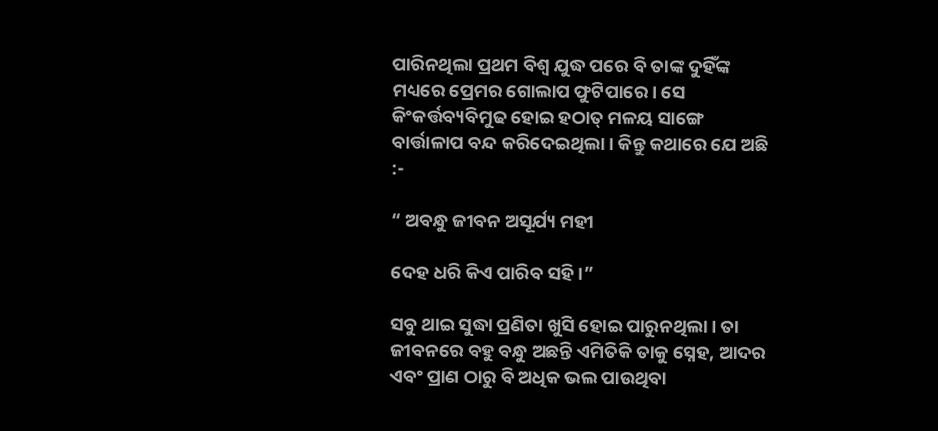ପାରିନଥିଲା ପ୍ରଥମ ବିଶ୍ୱ ଯୁଦ୍ଧ ପରେ ବି ତାଙ୍କ ଦୁହିଁଙ୍କ ମଧ୍ୟରେ ପ୍ରେମର ଗୋଲାପ ଫୁଟିପାରେ। ସେ କିଂକର୍ତ୍ତବ୍ୟବିମୁଢ ହୋଇ ହଠାତ୍‌ ମଳୟ ସାଙ୍ଗେ ବାର୍ତ୍ତାଳାପ ବନ୍ଦ କରିଦେଇଥିଲା। କିନ୍ତୁ କଥାରେ ଯେ ଅଛି :-

“ ଅବନ୍ଧୁ ଜୀବନ ଅସୂର୍ଯ୍ୟ ମହୀ

ଦେହ ଧରି କିଏ ପାରିବ ସହି।”

ସବୁ ଥାଇ ସୁଦ୍ଧା ପ୍ରଣିତା ଖୁସି ହୋଇ ପାରୁନଥିଲା। ତା ଜୀବନରେ ବହୁ ବନ୍ଧୁ ଅଛନ୍ତି ଏମିତିକି ତାକୁ ସ୍ନେହ, ଆଦର ଏବଂ ପ୍ରାଣ ଠାରୁ ବି ଅଧିକ ଭଲ ପାଉଥିବା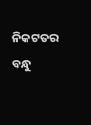ନିକଟତର ବନ୍ଧୁ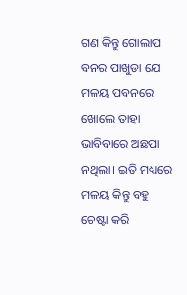ଗଣ କିନ୍ତୁ ଗୋଲାପ ବନର ପାଖୁଡା ଯେ ମଳୟ ପବନରେ ଖୋଲେ ତାହା ଭାବିବାରେ ଅଛପା ନଥିଲା। ଇତି ମଧ୍ୟରେ ମଳୟ କିନ୍ତୁ ବହୁ ଚେଷ୍ଟା କରି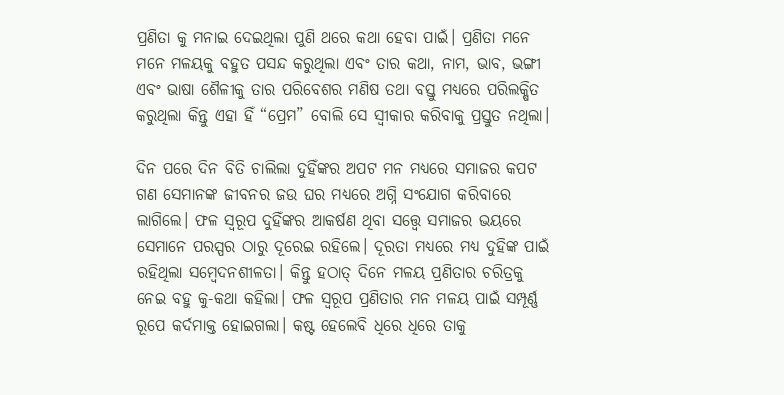ପ୍ରଣିତା କୁ ମନାଇ ଦେଇଥିଲା ପୁଣି ଥରେ କଥା ହେବା ପାଇଁ। ପ୍ରଣିତା ମନେ ମନେ ମଳୟକୁ ବହୁତ ପସନ୍ଦ କରୁଥିଲା ଏବଂ ତାର କଥା, ନାମ, ଭାବ, ଭଙ୍ଗୀ ଏବଂ ଭାଷା ଶୈଳୀକୁ ତାର ପରିବେଶର ମଣିଷ ତଥା ବସ୍ତୁ ମଧ୍ୟରେ ପରିଲକ୍ଷିତ କରୁଥିଲା କିନ୍ତୁ ଏହା ହିଁ “ପ୍ରେମ” ବୋଲି ସେ ସ୍ୱୀକାର କରିବାକୁ ପ୍ରସ୍ତୁତ ନଥିଲା।

ଦିନ ପରେ ଦିନ ବିତି ଚାଲିଲା ଦୁହିଁଙ୍କର ଅପଟ ମନ ମଧ୍ୟରେ ସମାଜର କପଟ ଗଣ ସେମାନଙ୍କ ଜୀବନର ଜଉ ଘର ମଧ୍ୟରେ ଅଗ୍ନି ସଂଯୋଗ କରିବାରେ ଲାଗିଲେ। ଫଳ ସ୍ୱରୂପ ଦୁହିଁଙ୍କର ଆକର୍ଷଣ ଥିବା ସତ୍ତ୍ୱେ ସମାଜର ଭୟରେ ସେମାନେ ପରସ୍ପର ଠାରୁ ଦୂରେଇ ରହିଲେ। ଦୂରତା ମଧ୍ୟରେ ମଧ୍ୟ ଦୁହିଙ୍କ ପାଇଁ ରହିଥିଲା ସମ୍ବେଦନଶୀଳତା। କିନ୍ତୁ ହଠାତ୍‌ ଦିନେ ମଳୟ ପ୍ରଣିତାର ଚରିତ୍ରକୁ ନେଇ ବହୁ କୁ-କଥା କହିଲା। ଫଳ ସ୍ୱରୂପ ପ୍ରଣିତାର ମନ ମଳୟ ପାଇଁ ସମ୍ପୂର୍ଣ୍ଣ ରୂପେ କର୍ଦମାକ୍ତ ହୋଇଗଲା। କଷ୍ଟ ହେଲେବି ଧିରେ ଧିରେ ତାକୁ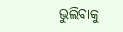ଭୁଲିବାକୁ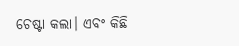ଚେଷ୍ଟା କଲା। ଏବଂ କିଛି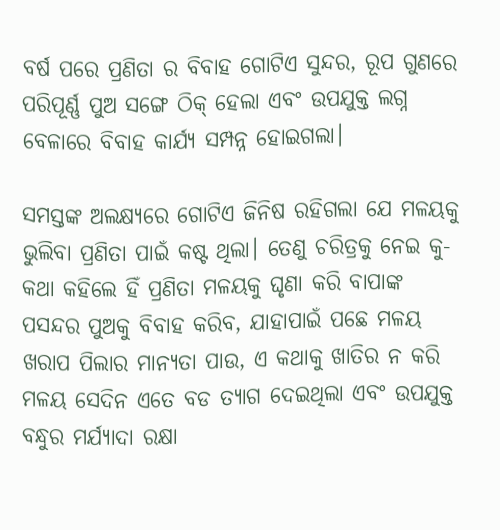ବର୍ଷ ପରେ ପ୍ରଣିତା ର ବିବାହ ଗୋଟିଏ ସୁନ୍ଦର, ରୂପ ଗୁଣରେ ପରିପୂର୍ଣ୍ଣ ପୁଅ ସଙ୍ଗେ ଠିକ୍‌ ହେଲା ଏବଂ ଉପଯୁକ୍ତ ଲଗ୍ନ ବେଳାରେ ବିବାହ କାର୍ଯ୍ୟ ସମ୍ପନ୍ନ ହୋଇଗଲା।

ସମସ୍ତଙ୍କ ଅଲକ୍ଷ୍ୟରେ ଗୋଟିଏ ଜିନିଷ ରହିଗଲା ଯେ ମଳୟକୁ ଭୁଲିବା ପ୍ରଣିତା ପାଇଁ କଷ୍ଟ ଥିଲା। ତେଣୁ ଚରିତ୍ରକୁ ନେଇ କୁ-କଥା କହିଲେ ହିଁ ପ୍ରଣିତା ମଳୟକୁ ଘୃଣା କରି ବାପାଙ୍କ ପସନ୍ଦର ପୁଅକୁ ବିବାହ କରିବ, ଯାହାପାଇଁ ପଛେ ମଳୟ ଖରାପ ପିଲାର ମାନ୍ୟତା ପାଉ, ଏ କଥାକୁ ଖାତିର ନ କରି ମଳୟ ସେଦିନ ଏତେ ବଡ ତ୍ୟାଗ ଦେଇଥିଲା ଏବଂ ଉପଯୁକ୍ତ ବନ୍ଧୁର ମର୍ଯ୍ୟାଦା ରକ୍ଷା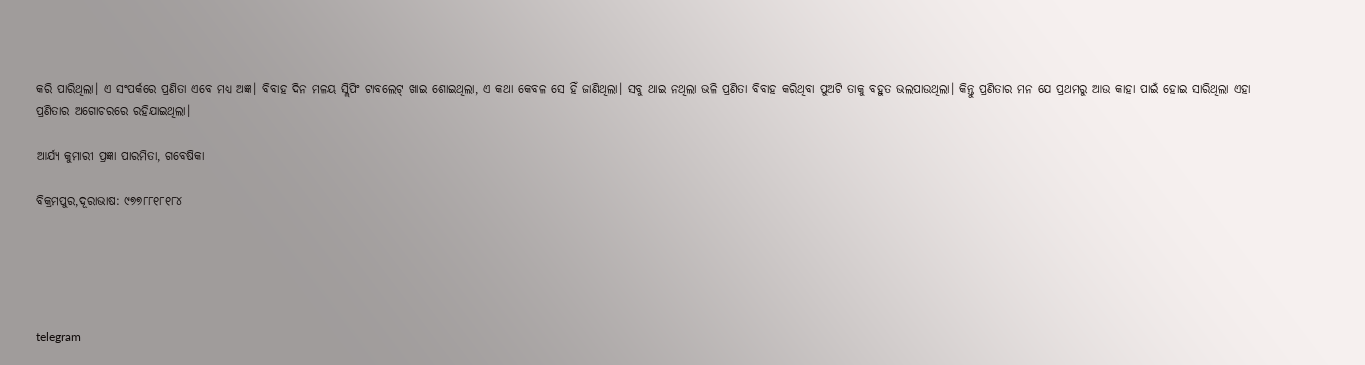କରି ପାରିଥିଲା। ଏ ସଂପର୍କରେ ପ୍ରଣିତା ଏବେ ମଧ୍ୟ ଅଜ୍ଞ। ବିବାହ ଦିନ ମଳୟ ସ୍ଲିପିଂ ଟାବଲେଟ୍‌ ଖାଇ ଶୋଇଥିଲା, ଏ କଥା କେବଳ ସେ ହିଁ ଜାଣିଥିଲା। ସବୁ ଥାଇ ନଥିଲା ଭଳି ପ୍ରଣିତା ବିବାହ କରିଥିବା ପୁଅଟି ତାକୁ ବହୁତ ଭଲପାଉଥିଲା। କିନ୍ତୁ ପ୍ରଣିତାର ମନ ଯେ ପ୍ରଥମରୁ ଆଉ କାହା ପାଇଁ ହୋଇ ସାରିଥିଲା ଏହା ପ୍ରଣିତାର ଅଗୋଚରରେ ରହିଯାଇଥିଲା।

ଆର୍ଯ୍ୟ କୁମାରୀ ପ୍ରଜ୍ଞା ପାରମିତା, ଗବେଷିକା

ବିକ୍ରମପୁର,ଦୂରାଭାଷ: ୯୭୭୮୮୧୮୧୮୪





telegram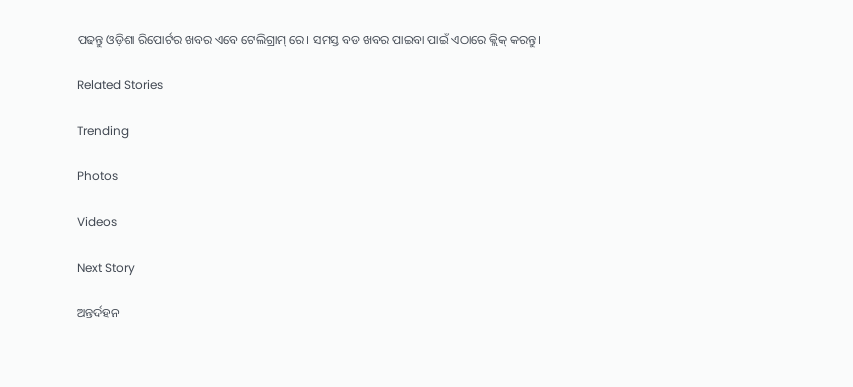ପଢନ୍ତୁ ଓଡ଼ିଶା ରିପୋର୍ଟର ଖବର ଏବେ ଟେଲିଗ୍ରାମ୍ ରେ। ସମସ୍ତ ବଡ ଖବର ପାଇବା ପାଇଁ ଏଠାରେ କ୍ଲିକ୍ କରନ୍ତୁ।

Related Stories

Trending

Photos

Videos

Next Story

ଅନ୍ତର୍ଦହନ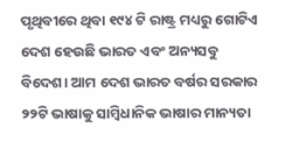ପୃଥିବୀରେ ଥିବା ୧୯୪ ଟି ରାଷ୍ଟ୍ର ମଧ୍ୟରୁ ଗୋଟିଏ ଦେଶ ହେଉଛି ଭାରତ ଏବଂ ଅନ୍ୟସବୁ ବିଦେଶ। ଆମ ଦେଶ ଭାରତ ବର୍ଷର ସରକାର ୨୨ଟି ଭାଷାକୁ ସାମ୍ବିଧାନିକ ଭାଷାର ମାନ୍ୟତା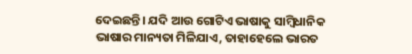ଦେଇଛନ୍ତି। ଯଦି ଆଉ ଗୋଟିଏ ଭାଷାକୁ ସାମ୍ବିଧାନିକ ଭାଷାର ମାନ୍ୟତା ମିଳିଯାଏ, ତାହାହେଲେ ଭାରତ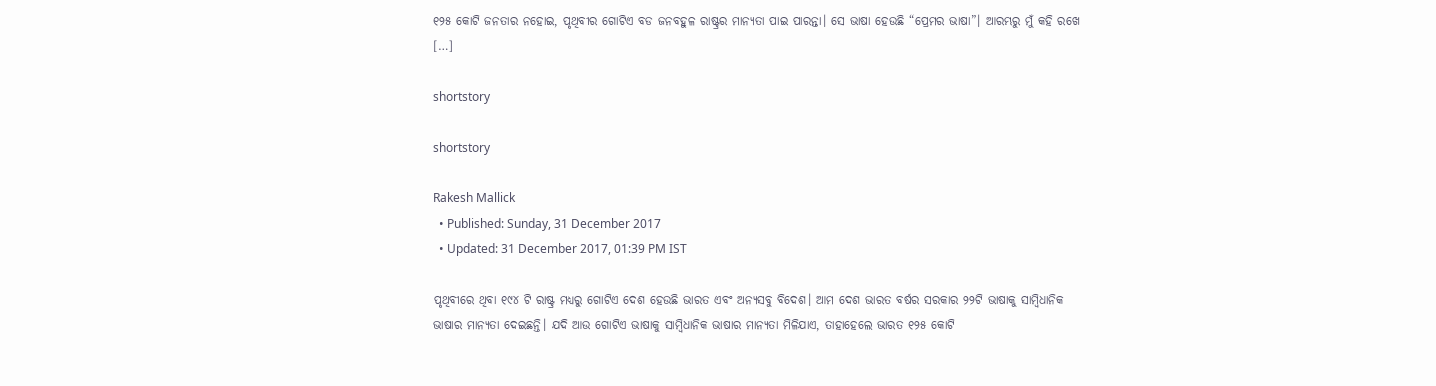୧୨୫ କୋଟି ଜନତାର ନହୋଇ, ପୃଥିବୀର ଗୋଟିଏ ବଡ ଜନବହୁଳ ରାଷ୍ଟ୍ରର ମାନ୍ୟତା ପାଇ ପାରନ୍ତା। ସେ ଭାଷା ହେଉଛି “ପ୍ରେମର ଭାଷା”। ଆରମ୍ଭରୁ ମୁଁ କହି ରଖେ […]

shortstory

shortstory

Rakesh Mallick
  • Published: Sunday, 31 December 2017
  • Updated: 31 December 2017, 01:39 PM IST

ପୃଥିବୀରେ ଥିବା ୧୯୪ ଟି ରାଷ୍ଟ୍ର ମଧ୍ୟରୁ ଗୋଟିଏ ଦେଶ ହେଉଛି ଭାରତ ଏବଂ ଅନ୍ୟସବୁ ବିଦେଶ। ଆମ ଦେଶ ଭାରତ ବର୍ଷର ସରକାର ୨୨ଟି ଭାଷାକୁ ସାମ୍ବିଧାନିକ ଭାଷାର ମାନ୍ୟତା ଦେଇଛନ୍ତି। ଯଦି ଆଉ ଗୋଟିଏ ଭାଷାକୁ ସାମ୍ବିଧାନିକ ଭାଷାର ମାନ୍ୟତା ମିଳିଯାଏ, ତାହାହେଲେ ଭାରତ ୧୨୫ କୋଟି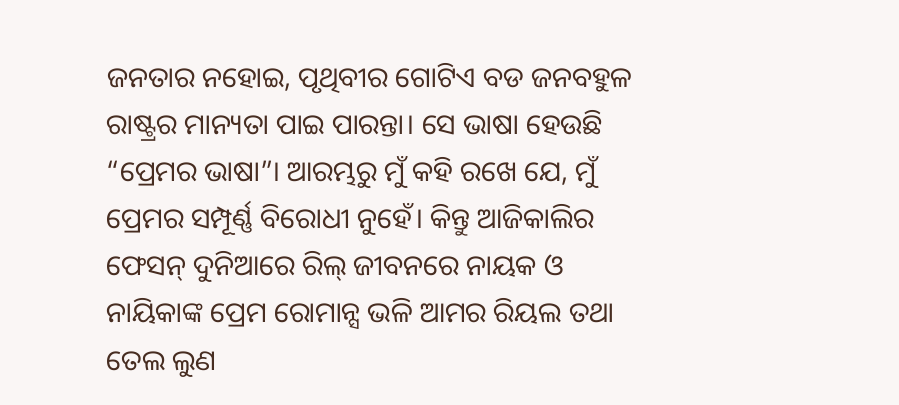ଜନତାର ନହୋଇ, ପୃଥିବୀର ଗୋଟିଏ ବଡ ଜନବହୁଳ ରାଷ୍ଟ୍ରର ମାନ୍ୟତା ପାଇ ପାରନ୍ତା। ସେ ଭାଷା ହେଉଛି “ପ୍ରେମର ଭାଷା”। ଆରମ୍ଭରୁ ମୁଁ କହି ରଖେ ଯେ, ମୁଁ ପ୍ରେମର ସମ୍ପୂର୍ଣ୍ଣ ବିରୋଧୀ ନୁହେଁ। କିନ୍ତୁ ଆଜିକାଲିର ଫେସନ୍‌ ଦୁନିଆରେ ରିଲ୍‌ ଜୀବନରେ ନାୟକ ଓ ନାୟିକାଙ୍କ ପ୍ରେମ ରୋମାନ୍ସ ଭଳି ଆମର ରିୟଲ ତଥା ତେଲ ଲୁଣ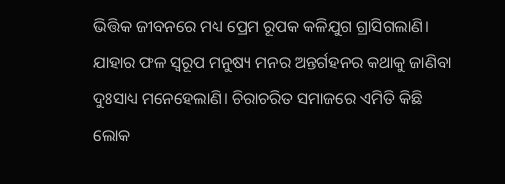ଭିତ୍ତିକ ଜୀବନରେ ମଧ୍ୟ ପ୍ରେମ ରୂପକ କଳିଯୁଗ ଗ୍ରାସିଗଲାଣି। ଯାହାର ଫଳ ସ୍ୱରୂପ ମନୁଷ୍ୟ ମନର ଅନ୍ତର୍ଗହନର କଥାକୁ ଜାଣିବା ଦୁଃସାଧ୍ୟ ମନେହେଲାଣି। ଚିରାଚରିତ ସମାଜରେ ଏମିତି କିଛି ଲୋକ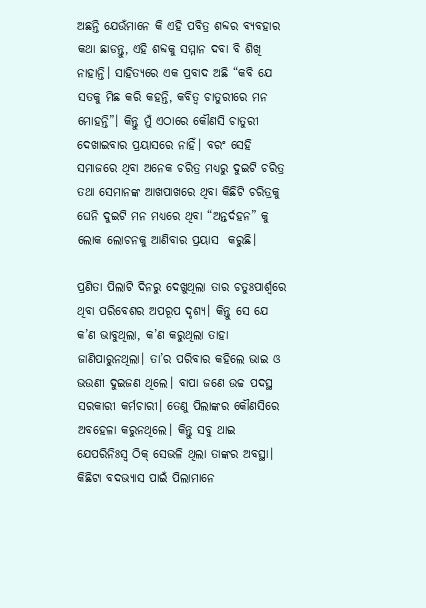ଅଛନ୍ତି ଯେଉଁମାନେ କି ଏହି ପବିତ୍ର ଶବ୍ଦର ବ୍ୟବହାର କଥା ଛାଡନ୍ତୁ, ଏହି ଶବ୍ଦକୁ ସମ୍ମାନ ଦବା ବି ଶିଖି ନାହାନ୍ତି। ସାହିତ୍ୟରେ ଏକ ପ୍ରବାଦ ଅଛି “କବି ଯେ ସତକୁ ମିଛ କରି କହନ୍ତି, କବିତ୍ୱ ଚାତୁରୀରେ ମନ ମୋହନ୍ତି”। କିନ୍ତୁ ମୁଁ ଏଠାରେ କୌଣସି ଚାତୁରୀ ଦେଖାଇବାର ପ୍ରୟାସରେ ନାହିଁ। ବରଂ ସେହି ସମାଜରେ ଥିବା ଅନେକ ଚରିତ୍ର ମଧ୍ୟରୁ ଦୁଇଟି ଚରିତ୍ର ତଥା ସେମାନଙ୍କ ଆଖପାଖରେ ଥିବା କିଛିଟି ଚରିତ୍ରକୁ ଘେନି ଦୁଇଟି ମନ ମଧ୍ୟରେ ଥିବା “ଅନ୍ତର୍ଦହନ” କୁ ଲୋକ ଲୋଚନକୁ ଆଣିବାର ପ୍ରୟାସ  କରୁଛି।

ପ୍ରଣିତା ପିଲାଟି ଦିନରୁ ଦେଖୁଥିଲା ତାର ଚତୁଃପାର୍ଶ୍ୱରେ ଥିବା ପରିବେଶର ଅପରୂପ ଦୃଶ୍ୟ। କିନ୍ତୁ ସେ ଯେ କ’ଣ ଭାବୁଥିଲା, କ’ଣ କରୁଥିଲା ତାହା ଜାଣିପାରୁନଥିଲା। ତା’ର ପରିବାର କହିଲେ ଭାଇ ଓ ଭଉଣୀ ଦୁଇଜଣ ଥିଲେ। ବାପା ଜଣେ ଉଚ୍ଚ ପଦସ୍ଥ ସରକାରୀ କର୍ମଚାରୀ। ତେଣୁ ପିଲାଙ୍କର କୌଣସିରେ ଅବହେଳା କରୁନଥିଲେ। କିନ୍ତୁ ସବୁ ଥାଇ ଯେପରିନିଃସ୍ୱ ଠିକ୍‌ ସେଭଳି ଥିଲା ତାଙ୍କର ଅବସ୍ଥା। କିଛିଟା ବଦଭ୍ୟାସ ପାଇଁ ପିଲାମାନେ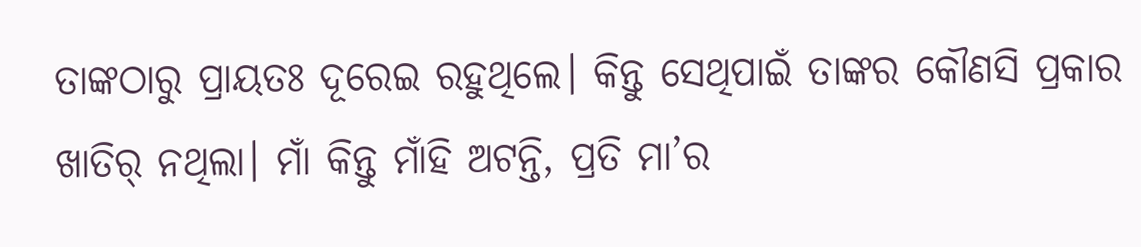ତାଙ୍କଠାରୁ ପ୍ରାୟତଃ ଦୂରେଇ ରହୁଥିଲେ। କିନ୍ତୁ ସେଥିପାଇଁ ତାଙ୍କର କୌଣସି ପ୍ରକାର ଖାତିର୍‌ ନଥିଲା। ମାଁ କିନ୍ତୁ ମାଁହି ଅଟନ୍ତି, ପ୍ରତି ମା’ର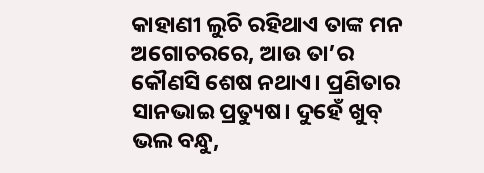କାହାଣୀ ଲୁଚି ରହିଥାଏ ତାଙ୍କ ମନ ଅଗୋଚରରେ, ଆଉ ତା’ର କୌଣସି ଶେଷ ନଥାଏ। ପ୍ରଣିତାର ସାନଭାଇ ପ୍ରତ୍ୟୁଷ। ଦୁହେଁ ଖୁବ୍‌ ଭଲ ବନ୍ଧୁ,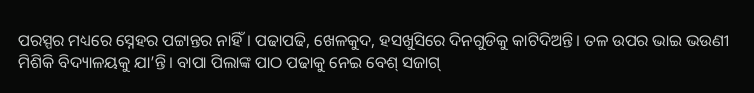ପରସ୍ପର ମଧ୍ୟରେ ସ୍ନେହର ପଟ୍ଟାନ୍ତର ନାହିଁ। ପଢାପଢି, ଖେଳକୁଦ, ହସଖୁସିରେ ଦିନଗୁଡିକୁ କାଟିଦିଅନ୍ତି। ତଳ ଉପର ଭାଇ ଭଉଣୀ ମିଶିକି ବିଦ୍ୟାଳୟକୁ ଯା’ନ୍ତି। ବାପା ପିଲାଙ୍କ ପାଠ ପଢାକୁ ନେଇ ବେଶ୍‌ ସଜାଗ୍‌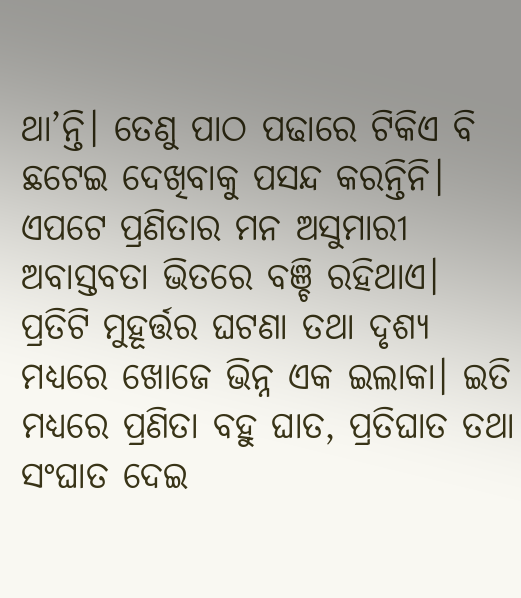ଥା’ନ୍ତି। ତେଣୁ ପାଠ ପଢାରେ ଟିକିଏ ବି ଛଟେଇ ଦେଖିବାକୁ ପସନ୍ଦ କରନ୍ତିନି। ଏପଟେ ପ୍ରଣିତାର ମନ ଅସୁମାରୀ ଅବାସ୍ତବତା ଭିତରେ ବଞ୍ଚି ରହିଥାଏ। ପ୍ରତିଟି ମୁହୂର୍ତ୍ତର ଘଟଣା ତଥା ଦୃଶ୍ୟ ମଧ୍ୟରେ ଖୋଜେ ଭିନ୍ନ ଏକ ଇଲାକା। ଇତି ମଧ୍ୟରେ ପ୍ରଣିତା ବହୁ ଘାତ, ପ୍ରତିଘାତ ତଥା ସଂଘାତ ଦେଇ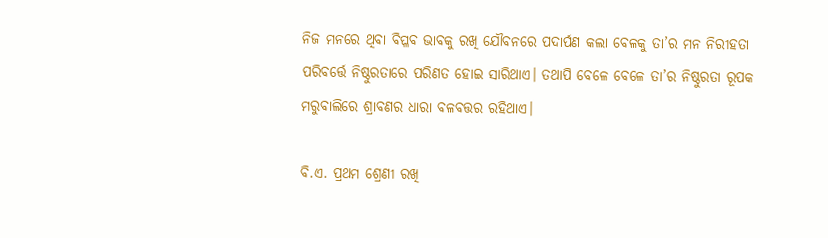ନିଜ ମନରେ ଥିବା ବିପ୍ଳବ ଭାବକୁ ରଖି ଯୌବନରେ ପଦାର୍ପଣ କଲା ବେଳକୁ ତା’ର ମନ ନିରୀହତା ପରିବର୍ତ୍ତେ ନିଷ୍ଠୁରତାରେ ପରିଣତ ହୋଇ ସାରିଥାଏ। ତଥାପି ବେଳେ ବେଳେ ତା’ର ନିଷ୍ଠୁରତା ରୂପକ ମରୁବାଲିରେ ଶ୍ରାବଣର ଧାରା ବଳବତ୍ତର ରହିଥାଏ।

ବି.ଏ. ପ୍ରଥମ ଶ୍ରେଣୀ ରଖି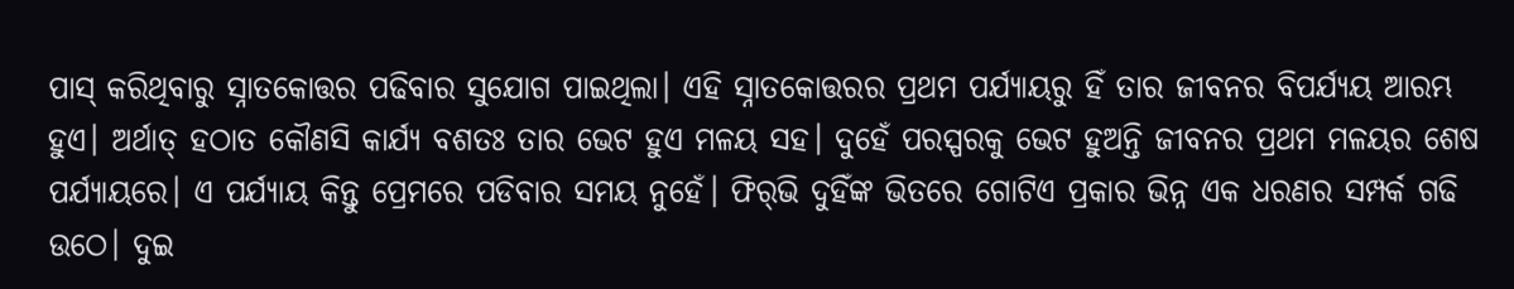ପାସ୍‌ କରିଥିବାରୁ ସ୍ନାତକୋତ୍ତର ପଢିବାର ସୁଯୋଗ ପାଇଥିଲା। ଏହି ସ୍ନାତକୋତ୍ତରର ପ୍ରଥମ ପର୍ଯ୍ୟାୟରୁ ହିଁ ତାର ଜୀବନର ବିପର୍ଯ୍ୟୟ ଆରମ୍ଭ ହୁଏ। ଅର୍ଥାତ୍‌ ହଠାତ କୌଣସି କାର୍ଯ୍ୟ ବଶତଃ ତାର ଭେଟ ହୁଏ ମଳୟ ସହ। ଦୁହେଁ ପରସ୍ପରକୁ ଭେଟ ହୁଅନ୍ତି ଜୀବନର ପ୍ରଥମ ମଳୟର ଶେଷ ପର୍ଯ୍ୟାୟରେ। ଏ ପର୍ଯ୍ୟାୟ କିନ୍ତୁ ପ୍ରେମରେ ପଡିବାର ସମୟ ନୁହେଁ। ଫିର୍‌ଭି ଦୁହିଁଙ୍କ ଭିତରେ ଗୋଟିଏ ପ୍ରକାର ଭିନ୍ନ ଏକ ଧରଣର ସମ୍ପର୍କ ଗଢି ଉଠେ। ଦୁଇ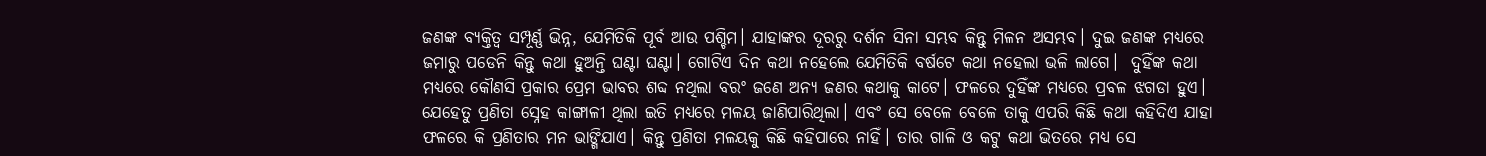ଜଣଙ୍କ ବ୍ୟକ୍ତିତ୍ୱ ସମ୍ପୂର୍ଣ୍ଣ ଭିନ୍ନ, ଯେମିତିକି ପୂର୍ବ ଆଉ ପଶ୍ଚିମ। ଯାହାଙ୍କର ଦୂରରୁ ଦର୍ଶନ ସିନା ସମ୍ଭବ କିନ୍ତୁ ମିଳନ ଅସମ୍ଭବ। ଦୁଇ ଜଣଙ୍କ ମଧ୍ୟରେ ଜମାରୁ ପଡେନି କିନ୍ତୁ କଥା ହୁଅନ୍ତି ଘଣ୍ଟା ଘଣ୍ଟା। ଗୋଟିଏ ଦିନ କଥା ନହେଲେ ଯେମିତିକି ବର୍ଷଟେ କଥା ନହେଲା ଭଳି ଲାଗେ।  ଦୁହିଁଙ୍କ କଥା ମଧ୍ୟରେ କୌଣସି ପ୍ରକାର ପ୍ରେମ ଭାବର ଶବ୍ଦ ନଥିଲା ବରଂ ଜଣେ ଅନ୍ୟ ଜଣର କଥାକୁ କାଟେ। ଫଳରେ ଦୁହିଁଙ୍କ ମଧ୍ୟରେ ପ୍ରବଳ ଝଗଡା ହୁଏ। ଯେହେତୁ ପ୍ରଣିତା ସ୍ନେହ କାଙ୍ଗାଳୀ ଥିଲା ଇତି ମଧ୍ୟରେ ମଳୟ ଜାଣିପାରିଥିଲା। ଏବଂ ସେ ବେଳେ ବେଳେ ତାକୁ ଏପରି କିଛି କଥା କହିଦିଏ ଯାହା ଫଳରେ କି ପ୍ରଣିତାର ମନ ଭାଙ୍ଗିଯାଏ। କିନ୍ତୁ ପ୍ରଣିତା ମଳୟକୁ କିଛି କହିପାରେ ନାହିଁ। ତାର ଗାଳି ଓ କଟୁ କଥା ଭିତରେ ମଧ୍ୟ ସେ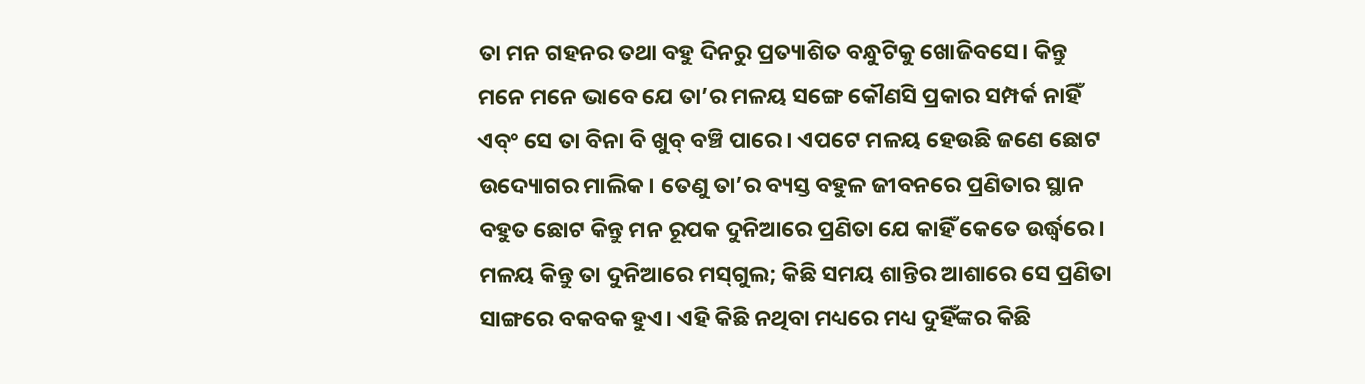ତା ମନ ଗହନର ତଥା ବହୁ ଦିନରୁ ପ୍ରତ୍ୟାଶିତ ବନ୍ଧୁଟିକୁ ଖୋଜିବସେ। କିନ୍ତୁ ମନେ ମନେ ଭାବେ ଯେ ତା’ର ମଳୟ ସଙ୍ଗେ କୌଣସି ପ୍ରକାର ସମ୍ପର୍କ ନାହିଁ ଏବ୍ଂ ସେ ତା ବିନା ବି ଖୁବ୍ ବଞ୍ଚି ପାରେ। ଏପଟେ ମଳୟ ହେଉଛି ଜଣେ ଛୋଟ ଉଦ୍ୟୋଗର ମାଲିକ। ତେଣୁ ତା’ର ବ୍ୟସ୍ତ ବହୁଳ ଜୀବନରେ ପ୍ରଣିତାର ସ୍ଥାନ ବହୁତ ଛୋଟ କିନ୍ତୁ ମନ ରୂପକ ଦୁନିଆରେ ପ୍ରଣିତା ଯେ କାହିଁ କେତେ ଉର୍ଦ୍ଧ୍ୱରେ। ମଳୟ କିନ୍ତୁ ତା ଦୁନିଆରେ ମସ୍‌ଗୁଲ; କିଛି ସମୟ ଶାନ୍ତିର ଆଶାରେ ସେ ପ୍ରଣିତା ସାଙ୍ଗରେ ବକବକ ହୁଏ। ଏହି କିଛି ନଥିବା ମଧ୍ୟରେ ମଧ୍ୟ ଦୁହିଁଙ୍କର କିଛି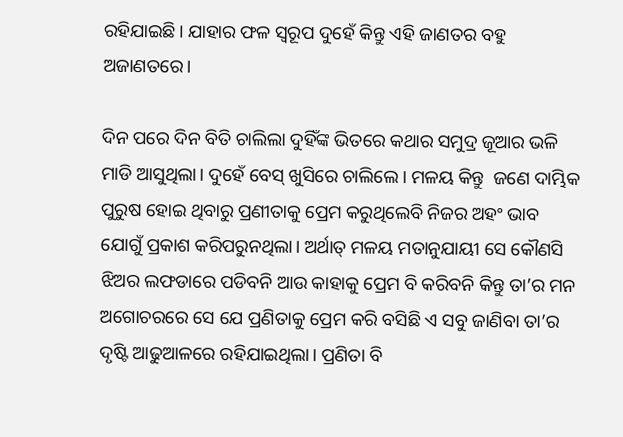ରହିଯାଇଛି। ଯାହାର ଫଳ ସ୍ୱରୂପ ଦୁହେଁ କିନ୍ତୁ ଏହି ଜାଣତର ବହୁ ଅଜାଣତରେ।

ଦିନ ପରେ ଦିନ ବିତି ଚାଲିଲା ଦୁହିଁଙ୍କ ଭିତରେ କଥାର ସମୁଦ୍ର ଜୂଆର ଭଳି ମାଡି ଆସୁଥିଲା। ଦୁହେଁ ବେସ୍‌ ଖୁସିରେ ଚାଲିଲେ। ମଳୟ କିନ୍ତୁ  ଜଣେ ଦାମ୍ଭିକ ପୁରୁଷ ହୋଇ ଥିବାରୁ ପ୍ରଣୀତାକୁ ପ୍ରେମ କରୁଥିଲେବି ନିଜର ଅହଂ ଭାବ ଯୋଗୁଁ ପ୍ରକାଶ କରିପରୁନଥିଲା। ଅର୍ଥାତ୍ ମଳୟ ମତାନୁଯାୟୀ ସେ କୌଣସି ଝିଅର ଲଫଡାରେ ପଡିବନି ଆଉ କାହାକୁ ପ୍ରେମ ବି କରିବନି କିନ୍ତୁ ତା’ର ମନ ଅଗୋଚରରେ ସେ ଯେ ପ୍ରଣିତାକୁ ପ୍ରେମ କରି ବସିଛି ଏ ସବୁ ଜାଣିବା ତା’ର ଦୃଷ୍ଟି ଆଢୁଆଳରେ ରହିଯାଇଥିଲା। ପ୍ରଣିତା ବି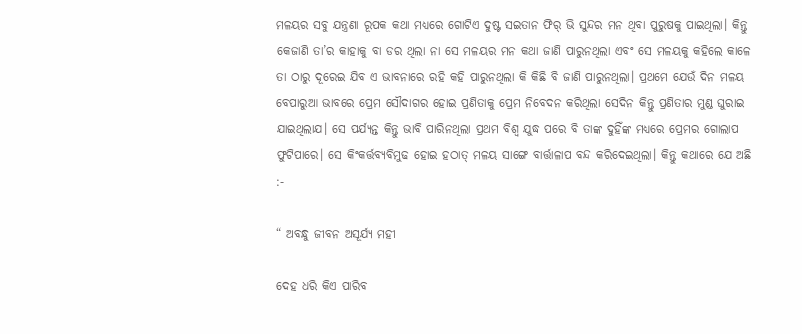ମଳୟର ସବୁ ଯନ୍ତ୍ରଣା ରୂପକ କଥା ମଧ୍ୟରେ ଗୋଟିଏ ଦୁଷ୍ଟ ସଇତାନ ଫିର୍‌ ଭି ସୁନ୍ଦର ମନ ଥିବା ପୁରୁଷକୁ ପାଇଥିଲା। କିନ୍ତୁ କେଜାଣି ତା’ର କାହାକୁ ବା ଡର ଥିଲା ନା ସେ ମଳୟର ମନ କଥା ଜାଣି ପାରୁନଥିଲା ଏବଂ ସେ ମଳୟକୁ କହିଲେ କାଳେ ତା ଠାରୁ ଦୂରେଇ ଯିବ ଏ ଭାବନାରେ ରହି କହି ପାରୁନଥିଲା କି କିଛି ବି ଜାଣି ପାରୁନଥିଲା। ପ୍ରଥମେ ଯେଉଁ ଦିନ ମଳୟ ବେପାରୁଆ ଭାବରେ ପ୍ରେମ ସୌଦାଗର ହୋଇ ପ୍ରଣିତାକୁ ପ୍ରେମ ନିବେଦନ କରିଥିଲା ସେଦିନ କିନ୍ତୁ ପ୍ରଣିତାର ମୁଣ୍ଡ ଘୁରାଇ ଯାଇଥିଲାଯ। ସେ ପର୍ଯ୍ୟନ୍ତ କିନ୍ତୁ ଭାବି ପାରିନଥିଲା ପ୍ରଥମ ବିଶ୍ୱ ଯୁଦ୍ଧ ପରେ ବି ତାଙ୍କ ଦୁହିଁଙ୍କ ମଧ୍ୟରେ ପ୍ରେମର ଗୋଲାପ ଫୁଟିପାରେ। ସେ କିଂକର୍ତ୍ତବ୍ୟବିମୁଢ ହୋଇ ହଠାତ୍‌ ମଳୟ ସାଙ୍ଗେ ବାର୍ତ୍ତାଳାପ ବନ୍ଦ କରିଦେଇଥିଲା। କିନ୍ତୁ କଥାରେ ଯେ ଅଛି :-

“ ଅବନ୍ଧୁ ଜୀବନ ଅସୂର୍ଯ୍ୟ ମହୀ

ଦେହ ଧରି କିଏ ପାରିବ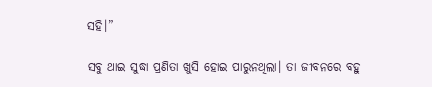ସହି।”

ସବୁ ଥାଇ ସୁଦ୍ଧା ପ୍ରଣିତା ଖୁସି ହୋଇ ପାରୁନଥିଲା। ତା ଜୀବନରେ ବହୁ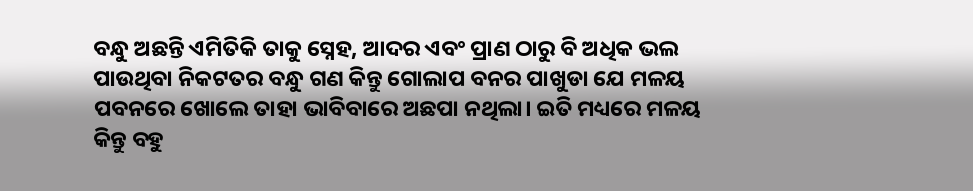ବନ୍ଧୁ ଅଛନ୍ତି ଏମିତିକି ତାକୁ ସ୍ନେହ, ଆଦର ଏବଂ ପ୍ରାଣ ଠାରୁ ବି ଅଧିକ ଭଲ ପାଉଥିବା ନିକଟତର ବନ୍ଧୁ ଗଣ କିନ୍ତୁ ଗୋଲାପ ବନର ପାଖୁଡା ଯେ ମଳୟ ପବନରେ ଖୋଲେ ତାହା ଭାବିବାରେ ଅଛପା ନଥିଲା। ଇତି ମଧ୍ୟରେ ମଳୟ କିନ୍ତୁ ବହୁ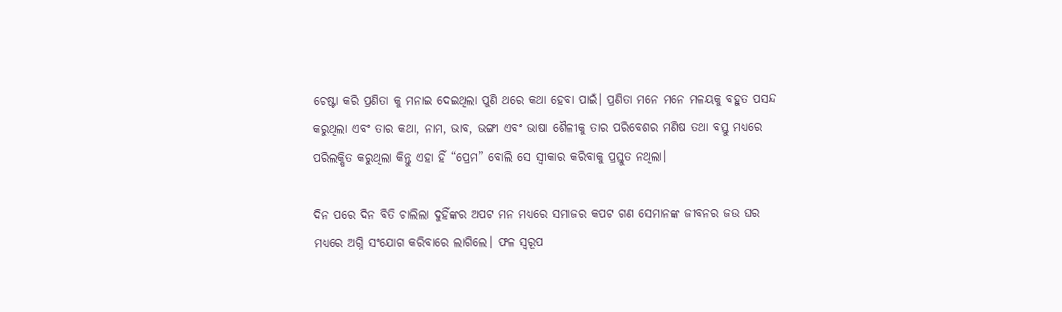ଚେଷ୍ଟା କରି ପ୍ରଣିତା କୁ ମନାଇ ଦେଇଥିଲା ପୁଣି ଥରେ କଥା ହେବା ପାଇଁ। ପ୍ରଣିତା ମନେ ମନେ ମଳୟକୁ ବହୁତ ପସନ୍ଦ କରୁଥିଲା ଏବଂ ତାର କଥା, ନାମ, ଭାବ, ଭଙ୍ଗୀ ଏବଂ ଭାଷା ଶୈଳୀକୁ ତାର ପରିବେଶର ମଣିଷ ତଥା ବସ୍ତୁ ମଧ୍ୟରେ ପରିଲକ୍ଷିତ କରୁଥିଲା କିନ୍ତୁ ଏହା ହିଁ “ପ୍ରେମ” ବୋଲି ସେ ସ୍ୱୀକାର କରିବାକୁ ପ୍ରସ୍ତୁତ ନଥିଲା।

ଦିନ ପରେ ଦିନ ବିତି ଚାଲିଲା ଦୁହିଁଙ୍କର ଅପଟ ମନ ମଧ୍ୟରେ ସମାଜର କପଟ ଗଣ ସେମାନଙ୍କ ଜୀବନର ଜଉ ଘର ମଧ୍ୟରେ ଅଗ୍ନି ସଂଯୋଗ କରିବାରେ ଲାଗିଲେ। ଫଳ ସ୍ୱରୂପ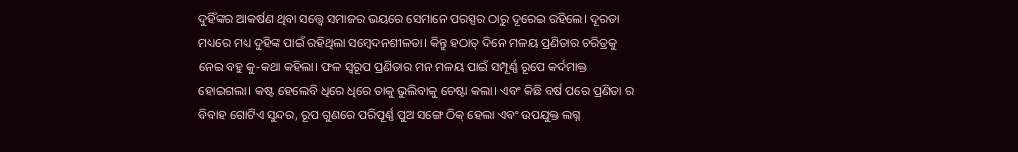ଦୁହିଁଙ୍କର ଆକର୍ଷଣ ଥିବା ସତ୍ତ୍ୱେ ସମାଜର ଭୟରେ ସେମାନେ ପରସ୍ପର ଠାରୁ ଦୂରେଇ ରହିଲେ। ଦୂରତା ମଧ୍ୟରେ ମଧ୍ୟ ଦୁହିଙ୍କ ପାଇଁ ରହିଥିଲା ସମ୍ବେଦନଶୀଳତା। କିନ୍ତୁ ହଠାତ୍‌ ଦିନେ ମଳୟ ପ୍ରଣିତାର ଚରିତ୍ରକୁ ନେଇ ବହୁ କୁ-କଥା କହିଲା। ଫଳ ସ୍ୱରୂପ ପ୍ରଣିତାର ମନ ମଳୟ ପାଇଁ ସମ୍ପୂର୍ଣ୍ଣ ରୂପେ କର୍ଦମାକ୍ତ ହୋଇଗଲା। କଷ୍ଟ ହେଲେବି ଧିରେ ଧିରେ ତାକୁ ଭୁଲିବାକୁ ଚେଷ୍ଟା କଲା। ଏବଂ କିଛି ବର୍ଷ ପରେ ପ୍ରଣିତା ର ବିବାହ ଗୋଟିଏ ସୁନ୍ଦର, ରୂପ ଗୁଣରେ ପରିପୂର୍ଣ୍ଣ ପୁଅ ସଙ୍ଗେ ଠିକ୍‌ ହେଲା ଏବଂ ଉପଯୁକ୍ତ ଲଗ୍ନ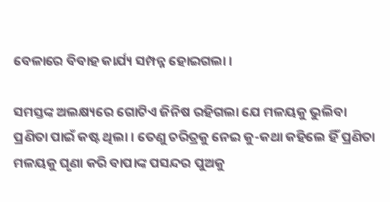ବେଳାରେ ବିବାହ କାର୍ଯ୍ୟ ସମ୍ପନ୍ନ ହୋଇଗଲା।

ସମସ୍ତଙ୍କ ଅଲକ୍ଷ୍ୟରେ ଗୋଟିଏ ଜିନିଷ ରହିଗଲା ଯେ ମଳୟକୁ ଭୁଲିବା ପ୍ରଣିତା ପାଇଁ କଷ୍ଟ ଥିଲା। ତେଣୁ ଚରିତ୍ରକୁ ନେଇ କୁ-କଥା କହିଲେ ହିଁ ପ୍ରଣିତା ମଳୟକୁ ଘୃଣା କରି ବାପାଙ୍କ ପସନ୍ଦର ପୁଅକୁ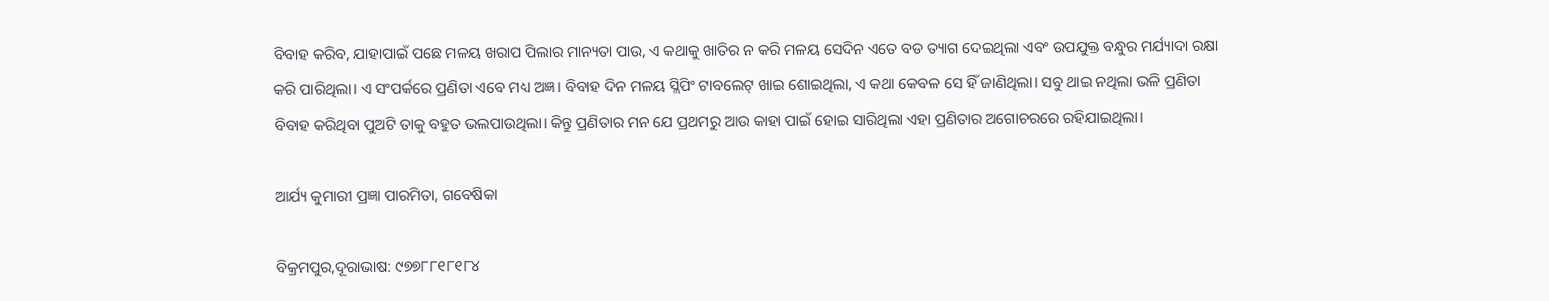ବିବାହ କରିବ, ଯାହାପାଇଁ ପଛେ ମଳୟ ଖରାପ ପିଲାର ମାନ୍ୟତା ପାଉ, ଏ କଥାକୁ ଖାତିର ନ କରି ମଳୟ ସେଦିନ ଏତେ ବଡ ତ୍ୟାଗ ଦେଇଥିଲା ଏବଂ ଉପଯୁକ୍ତ ବନ୍ଧୁର ମର୍ଯ୍ୟାଦା ରକ୍ଷା କରି ପାରିଥିଲା। ଏ ସଂପର୍କରେ ପ୍ରଣିତା ଏବେ ମଧ୍ୟ ଅଜ୍ଞ। ବିବାହ ଦିନ ମଳୟ ସ୍ଲିପିଂ ଟାବଲେଟ୍‌ ଖାଇ ଶୋଇଥିଲା, ଏ କଥା କେବଳ ସେ ହିଁ ଜାଣିଥିଲା। ସବୁ ଥାଇ ନଥିଲା ଭଳି ପ୍ରଣିତା ବିବାହ କରିଥିବା ପୁଅଟି ତାକୁ ବହୁତ ଭଲପାଉଥିଲା। କିନ୍ତୁ ପ୍ରଣିତାର ମନ ଯେ ପ୍ରଥମରୁ ଆଉ କାହା ପାଇଁ ହୋଇ ସାରିଥିଲା ଏହା ପ୍ରଣିତାର ଅଗୋଚରରେ ରହିଯାଇଥିଲା।

ଆର୍ଯ୍ୟ କୁମାରୀ ପ୍ରଜ୍ଞା ପାରମିତା, ଗବେଷିକା

ବିକ୍ରମପୁର,ଦୂରାଭାଷ: ୯୭୭୮୮୧୮୧୮୪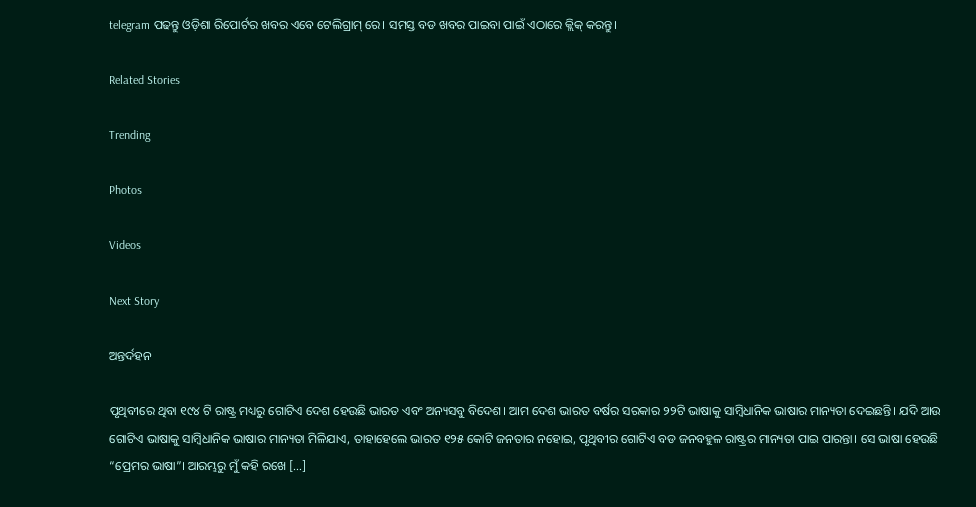telegram ପଢନ୍ତୁ ଓଡ଼ିଶା ରିପୋର୍ଟର ଖବର ଏବେ ଟେଲିଗ୍ରାମ୍ ରେ। ସମସ୍ତ ବଡ ଖବର ପାଇବା ପାଇଁ ଏଠାରେ କ୍ଲିକ୍ କରନ୍ତୁ।

Related Stories

Trending

Photos

Videos

Next Story

ଅନ୍ତର୍ଦହନ

ପୃଥିବୀରେ ଥିବା ୧୯୪ ଟି ରାଷ୍ଟ୍ର ମଧ୍ୟରୁ ଗୋଟିଏ ଦେଶ ହେଉଛି ଭାରତ ଏବଂ ଅନ୍ୟସବୁ ବିଦେଶ। ଆମ ଦେଶ ଭାରତ ବର୍ଷର ସରକାର ୨୨ଟି ଭାଷାକୁ ସାମ୍ବିଧାନିକ ଭାଷାର ମାନ୍ୟତା ଦେଇଛନ୍ତି। ଯଦି ଆଉ ଗୋଟିଏ ଭାଷାକୁ ସାମ୍ବିଧାନିକ ଭାଷାର ମାନ୍ୟତା ମିଳିଯାଏ, ତାହାହେଲେ ଭାରତ ୧୨୫ କୋଟି ଜନତାର ନହୋଇ, ପୃଥିବୀର ଗୋଟିଏ ବଡ ଜନବହୁଳ ରାଷ୍ଟ୍ରର ମାନ୍ୟତା ପାଇ ପାରନ୍ତା। ସେ ଭାଷା ହେଉଛି “ପ୍ରେମର ଭାଷା”। ଆରମ୍ଭରୁ ମୁଁ କହି ରଖେ […]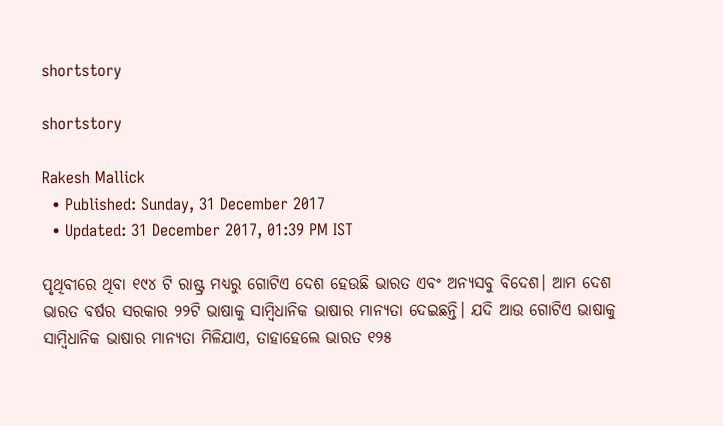shortstory

shortstory

Rakesh Mallick
  • Published: Sunday, 31 December 2017
  • Updated: 31 December 2017, 01:39 PM IST

ପୃଥିବୀରେ ଥିବା ୧୯୪ ଟି ରାଷ୍ଟ୍ର ମଧ୍ୟରୁ ଗୋଟିଏ ଦେଶ ହେଉଛି ଭାରତ ଏବଂ ଅନ୍ୟସବୁ ବିଦେଶ। ଆମ ଦେଶ ଭାରତ ବର୍ଷର ସରକାର ୨୨ଟି ଭାଷାକୁ ସାମ୍ବିଧାନିକ ଭାଷାର ମାନ୍ୟତା ଦେଇଛନ୍ତି। ଯଦି ଆଉ ଗୋଟିଏ ଭାଷାକୁ ସାମ୍ବିଧାନିକ ଭାଷାର ମାନ୍ୟତା ମିଳିଯାଏ, ତାହାହେଲେ ଭାରତ ୧୨୫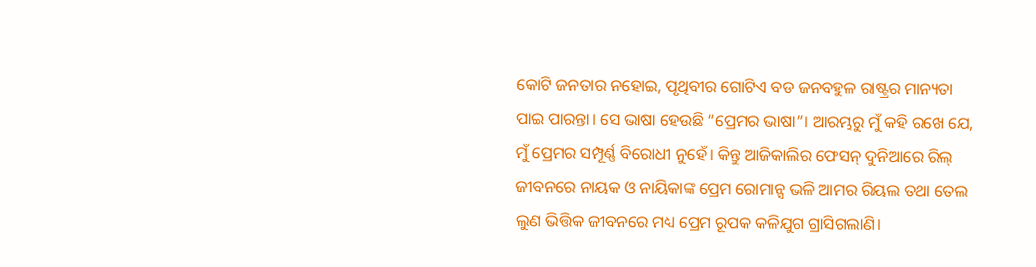କୋଟି ଜନତାର ନହୋଇ, ପୃଥିବୀର ଗୋଟିଏ ବଡ ଜନବହୁଳ ରାଷ୍ଟ୍ରର ମାନ୍ୟତା ପାଇ ପାରନ୍ତା। ସେ ଭାଷା ହେଉଛି “ପ୍ରେମର ଭାଷା”। ଆରମ୍ଭରୁ ମୁଁ କହି ରଖେ ଯେ, ମୁଁ ପ୍ରେମର ସମ୍ପୂର୍ଣ୍ଣ ବିରୋଧୀ ନୁହେଁ। କିନ୍ତୁ ଆଜିକାଲିର ଫେସନ୍‌ ଦୁନିଆରେ ରିଲ୍‌ ଜୀବନରେ ନାୟକ ଓ ନାୟିକାଙ୍କ ପ୍ରେମ ରୋମାନ୍ସ ଭଳି ଆମର ରିୟଲ ତଥା ତେଲ ଲୁଣ ଭିତ୍ତିକ ଜୀବନରେ ମଧ୍ୟ ପ୍ରେମ ରୂପକ କଳିଯୁଗ ଗ୍ରାସିଗଲାଣି।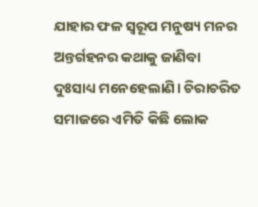ଯାହାର ଫଳ ସ୍ୱରୂପ ମନୁଷ୍ୟ ମନର ଅନ୍ତର୍ଗହନର କଥାକୁ ଜାଣିବା ଦୁଃସାଧ୍ୟ ମନେହେଲାଣି। ଚିରାଚରିତ ସମାଜରେ ଏମିତି କିଛି ଲୋକ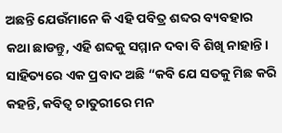ଅଛନ୍ତି ଯେଉଁମାନେ କି ଏହି ପବିତ୍ର ଶବ୍ଦର ବ୍ୟବହାର କଥା ଛାଡନ୍ତୁ, ଏହି ଶବ୍ଦକୁ ସମ୍ମାନ ଦବା ବି ଶିଖି ନାହାନ୍ତି। ସାହିତ୍ୟରେ ଏକ ପ୍ରବାଦ ଅଛି “କବି ଯେ ସତକୁ ମିଛ କରି କହନ୍ତି, କବିତ୍ୱ ଚାତୁରୀରେ ମନ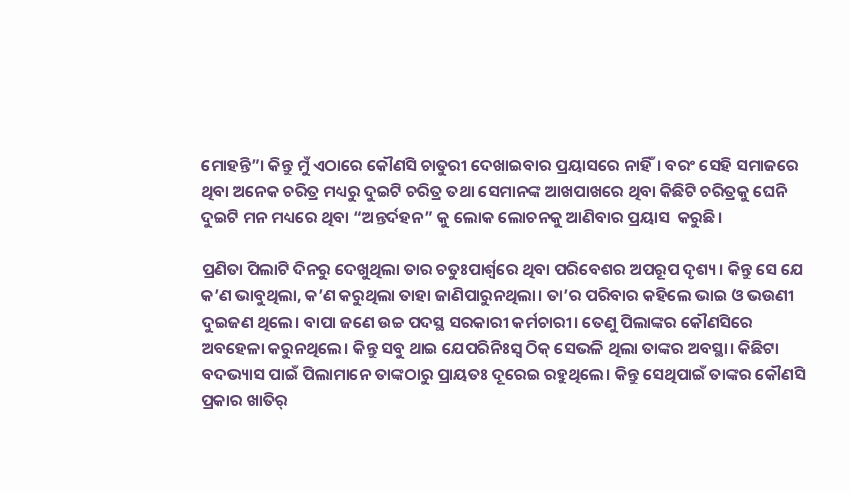ମୋହନ୍ତି”। କିନ୍ତୁ ମୁଁ ଏଠାରେ କୌଣସି ଚାତୁରୀ ଦେଖାଇବାର ପ୍ରୟାସରେ ନାହିଁ। ବରଂ ସେହି ସମାଜରେ ଥିବା ଅନେକ ଚରିତ୍ର ମଧ୍ୟରୁ ଦୁଇଟି ଚରିତ୍ର ତଥା ସେମାନଙ୍କ ଆଖପାଖରେ ଥିବା କିଛିଟି ଚରିତ୍ରକୁ ଘେନି ଦୁଇଟି ମନ ମଧ୍ୟରେ ଥିବା “ଅନ୍ତର୍ଦହନ” କୁ ଲୋକ ଲୋଚନକୁ ଆଣିବାର ପ୍ରୟାସ  କରୁଛି।

ପ୍ରଣିତା ପିଲାଟି ଦିନରୁ ଦେଖୁଥିଲା ତାର ଚତୁଃପାର୍ଶ୍ୱରେ ଥିବା ପରିବେଶର ଅପରୂପ ଦୃଶ୍ୟ। କିନ୍ତୁ ସେ ଯେ କ’ଣ ଭାବୁଥିଲା, କ’ଣ କରୁଥିଲା ତାହା ଜାଣିପାରୁନଥିଲା। ତା’ର ପରିବାର କହିଲେ ଭାଇ ଓ ଭଉଣୀ ଦୁଇଜଣ ଥିଲେ। ବାପା ଜଣେ ଉଚ୍ଚ ପଦସ୍ଥ ସରକାରୀ କର୍ମଚାରୀ। ତେଣୁ ପିଲାଙ୍କର କୌଣସିରେ ଅବହେଳା କରୁନଥିଲେ। କିନ୍ତୁ ସବୁ ଥାଇ ଯେପରିନିଃସ୍ୱ ଠିକ୍‌ ସେଭଳି ଥିଲା ତାଙ୍କର ଅବସ୍ଥା। କିଛିଟା ବଦଭ୍ୟାସ ପାଇଁ ପିଲାମାନେ ତାଙ୍କଠାରୁ ପ୍ରାୟତଃ ଦୂରେଇ ରହୁଥିଲେ। କିନ୍ତୁ ସେଥିପାଇଁ ତାଙ୍କର କୌଣସି ପ୍ରକାର ଖାତିର୍‌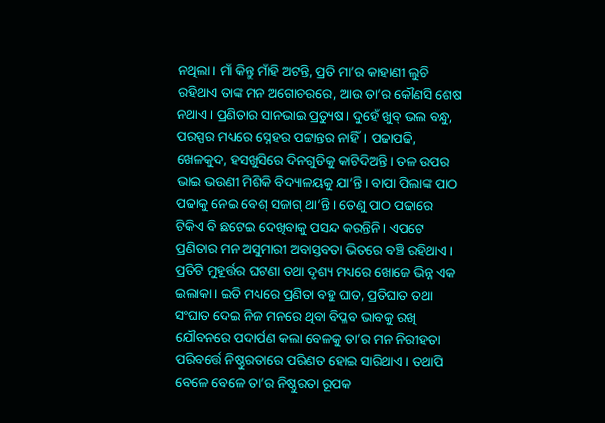ନଥିଲା। ମାଁ କିନ୍ତୁ ମାଁହି ଅଟନ୍ତି, ପ୍ରତି ମା’ର କାହାଣୀ ଲୁଚି ରହିଥାଏ ତାଙ୍କ ମନ ଅଗୋଚରରେ, ଆଉ ତା’ର କୌଣସି ଶେଷ ନଥାଏ। ପ୍ରଣିତାର ସାନଭାଇ ପ୍ରତ୍ୟୁଷ। ଦୁହେଁ ଖୁବ୍‌ ଭଲ ବନ୍ଧୁ, ପରସ୍ପର ମଧ୍ୟରେ ସ୍ନେହର ପଟ୍ଟାନ୍ତର ନାହିଁ। ପଢାପଢି, ଖେଳକୁଦ, ହସଖୁସିରେ ଦିନଗୁଡିକୁ କାଟିଦିଅନ୍ତି। ତଳ ଉପର ଭାଇ ଭଉଣୀ ମିଶିକି ବିଦ୍ୟାଳୟକୁ ଯା’ନ୍ତି। ବାପା ପିଲାଙ୍କ ପାଠ ପଢାକୁ ନେଇ ବେଶ୍‌ ସଜାଗ୍‌ ଥା’ନ୍ତି। ତେଣୁ ପାଠ ପଢାରେ ଟିକିଏ ବି ଛଟେଇ ଦେଖିବାକୁ ପସନ୍ଦ କରନ୍ତିନି। ଏପଟେ ପ୍ରଣିତାର ମନ ଅସୁମାରୀ ଅବାସ୍ତବତା ଭିତରେ ବଞ୍ଚି ରହିଥାଏ। ପ୍ରତିଟି ମୁହୂର୍ତ୍ତର ଘଟଣା ତଥା ଦୃଶ୍ୟ ମଧ୍ୟରେ ଖୋଜେ ଭିନ୍ନ ଏକ ଇଲାକା। ଇତି ମଧ୍ୟରେ ପ୍ରଣିତା ବହୁ ଘାତ, ପ୍ରତିଘାତ ତଥା ସଂଘାତ ଦେଇ ନିଜ ମନରେ ଥିବା ବିପ୍ଳବ ଭାବକୁ ରଖି ଯୌବନରେ ପଦାର୍ପଣ କଲା ବେଳକୁ ତା’ର ମନ ନିରୀହତା ପରିବର୍ତ୍ତେ ନିଷ୍ଠୁରତାରେ ପରିଣତ ହୋଇ ସାରିଥାଏ। ତଥାପି ବେଳେ ବେଳେ ତା’ର ନିଷ୍ଠୁରତା ରୂପକ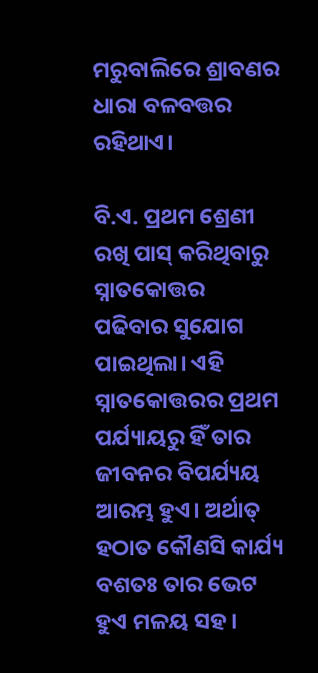ମରୁବାଲିରେ ଶ୍ରାବଣର ଧାରା ବଳବତ୍ତର ରହିଥାଏ।

ବି.ଏ. ପ୍ରଥମ ଶ୍ରେଣୀ ରଖି ପାସ୍‌ କରିଥିବାରୁ ସ୍ନାତକୋତ୍ତର ପଢିବାର ସୁଯୋଗ ପାଇଥିଲା। ଏହି ସ୍ନାତକୋତ୍ତରର ପ୍ରଥମ ପର୍ଯ୍ୟାୟରୁ ହିଁ ତାର ଜୀବନର ବିପର୍ଯ୍ୟୟ ଆରମ୍ଭ ହୁଏ। ଅର୍ଥାତ୍‌ ହଠାତ କୌଣସି କାର୍ଯ୍ୟ ବଶତଃ ତାର ଭେଟ ହୁଏ ମଳୟ ସହ।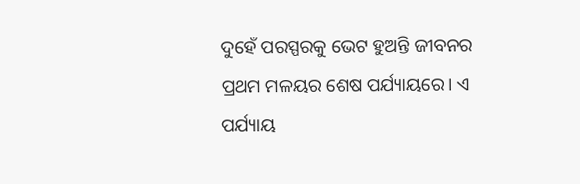ଦୁହେଁ ପରସ୍ପରକୁ ଭେଟ ହୁଅନ୍ତି ଜୀବନର ପ୍ରଥମ ମଳୟର ଶେଷ ପର୍ଯ୍ୟାୟରେ। ଏ ପର୍ଯ୍ୟାୟ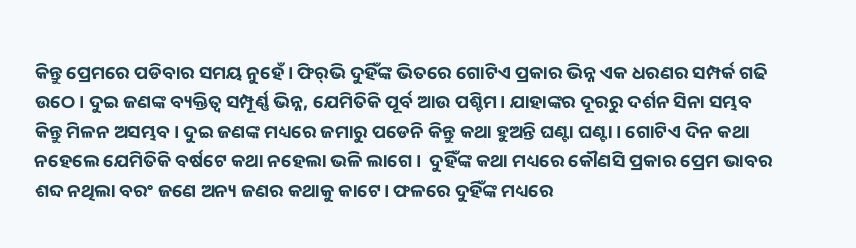କିନ୍ତୁ ପ୍ରେମରେ ପଡିବାର ସମୟ ନୁହେଁ। ଫିର୍‌ଭି ଦୁହିଁଙ୍କ ଭିତରେ ଗୋଟିଏ ପ୍ରକାର ଭିନ୍ନ ଏକ ଧରଣର ସମ୍ପର୍କ ଗଢି ଉଠେ। ଦୁଇ ଜଣଙ୍କ ବ୍ୟକ୍ତିତ୍ୱ ସମ୍ପୂର୍ଣ୍ଣ ଭିନ୍ନ, ଯେମିତିକି ପୂର୍ବ ଆଉ ପଶ୍ଚିମ। ଯାହାଙ୍କର ଦୂରରୁ ଦର୍ଶନ ସିନା ସମ୍ଭବ କିନ୍ତୁ ମିଳନ ଅସମ୍ଭବ। ଦୁଇ ଜଣଙ୍କ ମଧ୍ୟରେ ଜମାରୁ ପଡେନି କିନ୍ତୁ କଥା ହୁଅନ୍ତି ଘଣ୍ଟା ଘଣ୍ଟା। ଗୋଟିଏ ଦିନ କଥା ନହେଲେ ଯେମିତିକି ବର୍ଷଟେ କଥା ନହେଲା ଭଳି ଲାଗେ।  ଦୁହିଁଙ୍କ କଥା ମଧ୍ୟରେ କୌଣସି ପ୍ରକାର ପ୍ରେମ ଭାବର ଶବ୍ଦ ନଥିଲା ବରଂ ଜଣେ ଅନ୍ୟ ଜଣର କଥାକୁ କାଟେ। ଫଳରେ ଦୁହିଁଙ୍କ ମଧ୍ୟରେ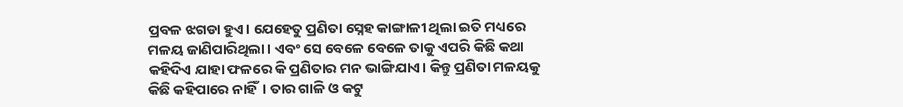ପ୍ରବଳ ଝଗଡା ହୁଏ। ଯେହେତୁ ପ୍ରଣିତା ସ୍ନେହ କାଙ୍ଗାଳୀ ଥିଲା ଇତି ମଧ୍ୟରେ ମଳୟ ଜାଣିପାରିଥିଲା। ଏବଂ ସେ ବେଳେ ବେଳେ ତାକୁ ଏପରି କିଛି କଥା କହିଦିଏ ଯାହା ଫଳରେ କି ପ୍ରଣିତାର ମନ ଭାଙ୍ଗିଯାଏ। କିନ୍ତୁ ପ୍ରଣିତା ମଳୟକୁ କିଛି କହିପାରେ ନାହିଁ। ତାର ଗାଳି ଓ କଟୁ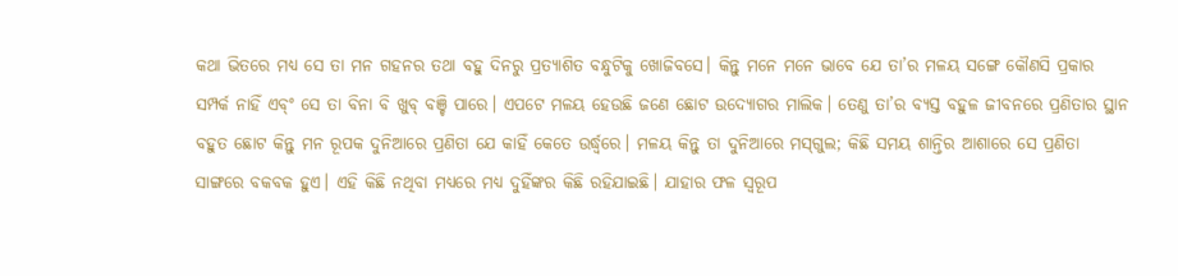କଥା ଭିତରେ ମଧ୍ୟ ସେ ତା ମନ ଗହନର ତଥା ବହୁ ଦିନରୁ ପ୍ରତ୍ୟାଶିତ ବନ୍ଧୁଟିକୁ ଖୋଜିବସେ। କିନ୍ତୁ ମନେ ମନେ ଭାବେ ଯେ ତା’ର ମଳୟ ସଙ୍ଗେ କୌଣସି ପ୍ରକାର ସମ୍ପର୍କ ନାହିଁ ଏବ୍ଂ ସେ ତା ବିନା ବି ଖୁବ୍ ବଞ୍ଚି ପାରେ। ଏପଟେ ମଳୟ ହେଉଛି ଜଣେ ଛୋଟ ଉଦ୍ୟୋଗର ମାଲିକ। ତେଣୁ ତା’ର ବ୍ୟସ୍ତ ବହୁଳ ଜୀବନରେ ପ୍ରଣିତାର ସ୍ଥାନ ବହୁତ ଛୋଟ କିନ୍ତୁ ମନ ରୂପକ ଦୁନିଆରେ ପ୍ରଣିତା ଯେ କାହିଁ କେତେ ଉର୍ଦ୍ଧ୍ୱରେ। ମଳୟ କିନ୍ତୁ ତା ଦୁନିଆରେ ମସ୍‌ଗୁଲ; କିଛି ସମୟ ଶାନ୍ତିର ଆଶାରେ ସେ ପ୍ରଣିତା ସାଙ୍ଗରେ ବକବକ ହୁଏ। ଏହି କିଛି ନଥିବା ମଧ୍ୟରେ ମଧ୍ୟ ଦୁହିଁଙ୍କର କିଛି ରହିଯାଇଛି। ଯାହାର ଫଳ ସ୍ୱରୂପ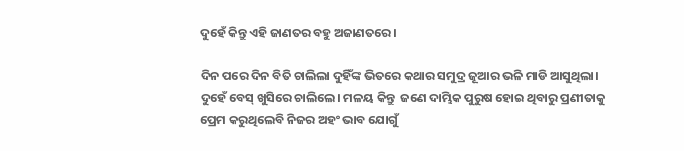ଦୁହେଁ କିନ୍ତୁ ଏହି ଜାଣତର ବହୁ ଅଜାଣତରେ।

ଦିନ ପରେ ଦିନ ବିତି ଚାଲିଲା ଦୁହିଁଙ୍କ ଭିତରେ କଥାର ସମୁଦ୍ର ଜୂଆର ଭଳି ମାଡି ଆସୁଥିଲା। ଦୁହେଁ ବେସ୍‌ ଖୁସିରେ ଚାଲିଲେ। ମଳୟ କିନ୍ତୁ  ଜଣେ ଦାମ୍ଭିକ ପୁରୁଷ ହୋଇ ଥିବାରୁ ପ୍ରଣୀତାକୁ ପ୍ରେମ କରୁଥିଲେବି ନିଜର ଅହଂ ଭାବ ଯୋଗୁଁ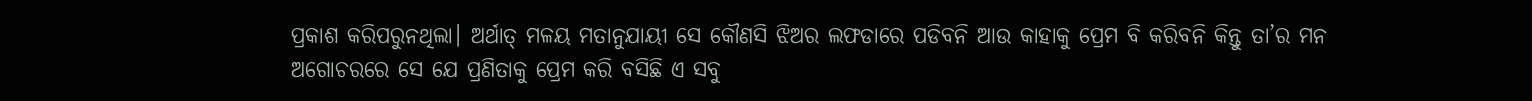ପ୍ରକାଶ କରିପରୁନଥିଲା। ଅର୍ଥାତ୍ ମଳୟ ମତାନୁଯାୟୀ ସେ କୌଣସି ଝିଅର ଲଫଡାରେ ପଡିବନି ଆଉ କାହାକୁ ପ୍ରେମ ବି କରିବନି କିନ୍ତୁ ତା’ର ମନ ଅଗୋଚରରେ ସେ ଯେ ପ୍ରଣିତାକୁ ପ୍ରେମ କରି ବସିଛି ଏ ସବୁ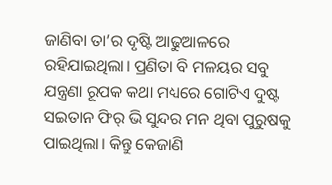ଜାଣିବା ତା’ର ଦୃଷ୍ଟି ଆଢୁଆଳରେ ରହିଯାଇଥିଲା। ପ୍ରଣିତା ବି ମଳୟର ସବୁ ଯନ୍ତ୍ରଣା ରୂପକ କଥା ମଧ୍ୟରେ ଗୋଟିଏ ଦୁଷ୍ଟ ସଇତାନ ଫିର୍‌ ଭି ସୁନ୍ଦର ମନ ଥିବା ପୁରୁଷକୁ ପାଇଥିଲା। କିନ୍ତୁ କେଜାଣି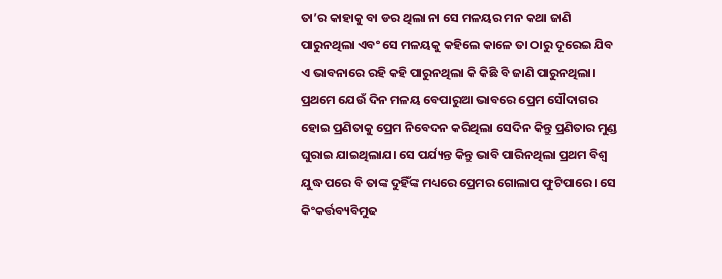ତା’ର କାହାକୁ ବା ଡର ଥିଲା ନା ସେ ମଳୟର ମନ କଥା ଜାଣି ପାରୁନଥିଲା ଏବଂ ସେ ମଳୟକୁ କହିଲେ କାଳେ ତା ଠାରୁ ଦୂରେଇ ଯିବ ଏ ଭାବନାରେ ରହି କହି ପାରୁନଥିଲା କି କିଛି ବି ଜାଣି ପାରୁନଥିଲା। ପ୍ରଥମେ ଯେଉଁ ଦିନ ମଳୟ ବେପାରୁଆ ଭାବରେ ପ୍ରେମ ସୌଦାଗର ହୋଇ ପ୍ରଣିତାକୁ ପ୍ରେମ ନିବେଦନ କରିଥିଲା ସେଦିନ କିନ୍ତୁ ପ୍ରଣିତାର ମୁଣ୍ଡ ଘୁରାଇ ଯାଇଥିଲାଯ। ସେ ପର୍ଯ୍ୟନ୍ତ କିନ୍ତୁ ଭାବି ପାରିନଥିଲା ପ୍ରଥମ ବିଶ୍ୱ ଯୁଦ୍ଧ ପରେ ବି ତାଙ୍କ ଦୁହିଁଙ୍କ ମଧ୍ୟରେ ପ୍ରେମର ଗୋଲାପ ଫୁଟିପାରେ। ସେ କିଂକର୍ତ୍ତବ୍ୟବିମୁଢ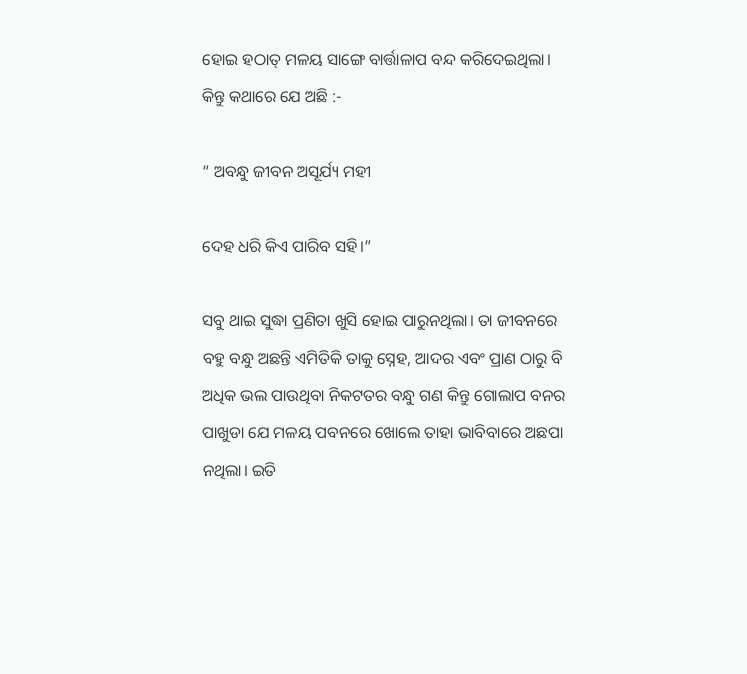ହୋଇ ହଠାତ୍‌ ମଳୟ ସାଙ୍ଗେ ବାର୍ତ୍ତାଳାପ ବନ୍ଦ କରିଦେଇଥିଲା। କିନ୍ତୁ କଥାରେ ଯେ ଅଛି :-

“ ଅବନ୍ଧୁ ଜୀବନ ଅସୂର୍ଯ୍ୟ ମହୀ

ଦେହ ଧରି କିଏ ପାରିବ ସହି।”

ସବୁ ଥାଇ ସୁଦ୍ଧା ପ୍ରଣିତା ଖୁସି ହୋଇ ପାରୁନଥିଲା। ତା ଜୀବନରେ ବହୁ ବନ୍ଧୁ ଅଛନ୍ତି ଏମିତିକି ତାକୁ ସ୍ନେହ, ଆଦର ଏବଂ ପ୍ରାଣ ଠାରୁ ବି ଅଧିକ ଭଲ ପାଉଥିବା ନିକଟତର ବନ୍ଧୁ ଗଣ କିନ୍ତୁ ଗୋଲାପ ବନର ପାଖୁଡା ଯେ ମଳୟ ପବନରେ ଖୋଲେ ତାହା ଭାବିବାରେ ଅଛପା ନଥିଲା। ଇତି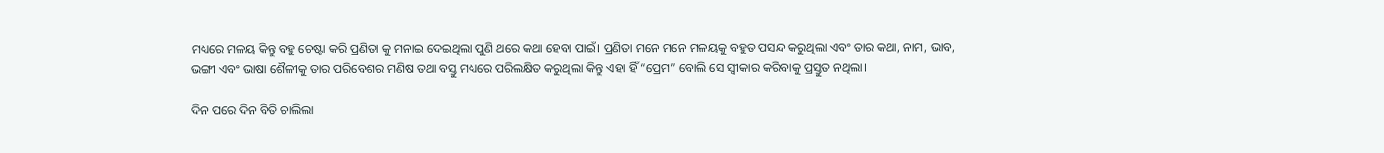ମଧ୍ୟରେ ମଳୟ କିନ୍ତୁ ବହୁ ଚେଷ୍ଟା କରି ପ୍ରଣିତା କୁ ମନାଇ ଦେଇଥିଲା ପୁଣି ଥରେ କଥା ହେବା ପାଇଁ। ପ୍ରଣିତା ମନେ ମନେ ମଳୟକୁ ବହୁତ ପସନ୍ଦ କରୁଥିଲା ଏବଂ ତାର କଥା, ନାମ, ଭାବ, ଭଙ୍ଗୀ ଏବଂ ଭାଷା ଶୈଳୀକୁ ତାର ପରିବେଶର ମଣିଷ ତଥା ବସ୍ତୁ ମଧ୍ୟରେ ପରିଲକ୍ଷିତ କରୁଥିଲା କିନ୍ତୁ ଏହା ହିଁ “ପ୍ରେମ” ବୋଲି ସେ ସ୍ୱୀକାର କରିବାକୁ ପ୍ରସ୍ତୁତ ନଥିଲା।

ଦିନ ପରେ ଦିନ ବିତି ଚାଲିଲା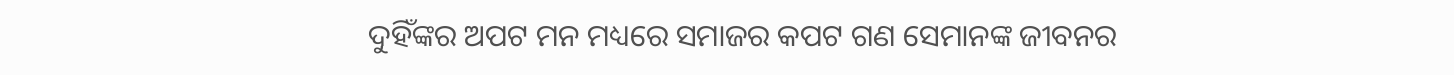ଦୁହିଁଙ୍କର ଅପଟ ମନ ମଧ୍ୟରେ ସମାଜର କପଟ ଗଣ ସେମାନଙ୍କ ଜୀବନର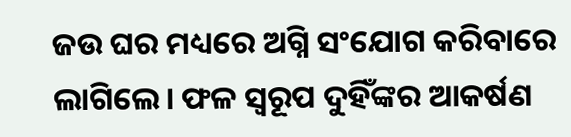ଜଉ ଘର ମଧ୍ୟରେ ଅଗ୍ନି ସଂଯୋଗ କରିବାରେ ଲାଗିଲେ। ଫଳ ସ୍ୱରୂପ ଦୁହିଁଙ୍କର ଆକର୍ଷଣ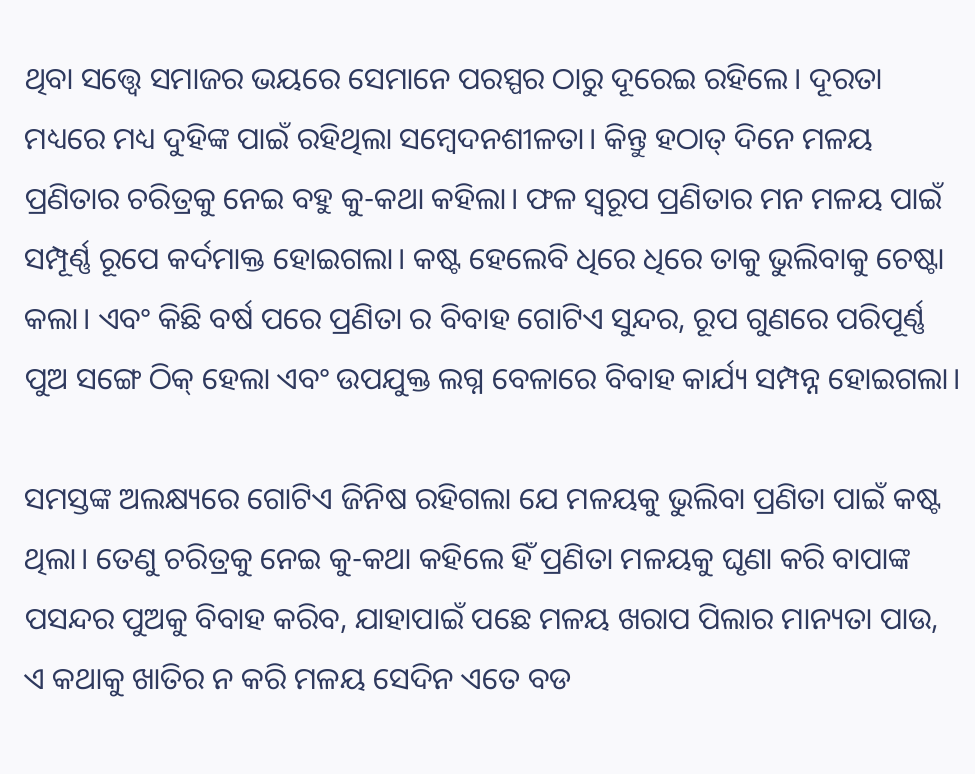ଥିବା ସତ୍ତ୍ୱେ ସମାଜର ଭୟରେ ସେମାନେ ପରସ୍ପର ଠାରୁ ଦୂରେଇ ରହିଲେ। ଦୂରତା ମଧ୍ୟରେ ମଧ୍ୟ ଦୁହିଙ୍କ ପାଇଁ ରହିଥିଲା ସମ୍ବେଦନଶୀଳତା। କିନ୍ତୁ ହଠାତ୍‌ ଦିନେ ମଳୟ ପ୍ରଣିତାର ଚରିତ୍ରକୁ ନେଇ ବହୁ କୁ-କଥା କହିଲା। ଫଳ ସ୍ୱରୂପ ପ୍ରଣିତାର ମନ ମଳୟ ପାଇଁ ସମ୍ପୂର୍ଣ୍ଣ ରୂପେ କର୍ଦମାକ୍ତ ହୋଇଗଲା। କଷ୍ଟ ହେଲେବି ଧିରେ ଧିରେ ତାକୁ ଭୁଲିବାକୁ ଚେଷ୍ଟା କଲା। ଏବଂ କିଛି ବର୍ଷ ପରେ ପ୍ରଣିତା ର ବିବାହ ଗୋଟିଏ ସୁନ୍ଦର, ରୂପ ଗୁଣରେ ପରିପୂର୍ଣ୍ଣ ପୁଅ ସଙ୍ଗେ ଠିକ୍‌ ହେଲା ଏବଂ ଉପଯୁକ୍ତ ଲଗ୍ନ ବେଳାରେ ବିବାହ କାର୍ଯ୍ୟ ସମ୍ପନ୍ନ ହୋଇଗଲା।

ସମସ୍ତଙ୍କ ଅଲକ୍ଷ୍ୟରେ ଗୋଟିଏ ଜିନିଷ ରହିଗଲା ଯେ ମଳୟକୁ ଭୁଲିବା ପ୍ରଣିତା ପାଇଁ କଷ୍ଟ ଥିଲା। ତେଣୁ ଚରିତ୍ରକୁ ନେଇ କୁ-କଥା କହିଲେ ହିଁ ପ୍ରଣିତା ମଳୟକୁ ଘୃଣା କରି ବାପାଙ୍କ ପସନ୍ଦର ପୁଅକୁ ବିବାହ କରିବ, ଯାହାପାଇଁ ପଛେ ମଳୟ ଖରାପ ପିଲାର ମାନ୍ୟତା ପାଉ, ଏ କଥାକୁ ଖାତିର ନ କରି ମଳୟ ସେଦିନ ଏତେ ବଡ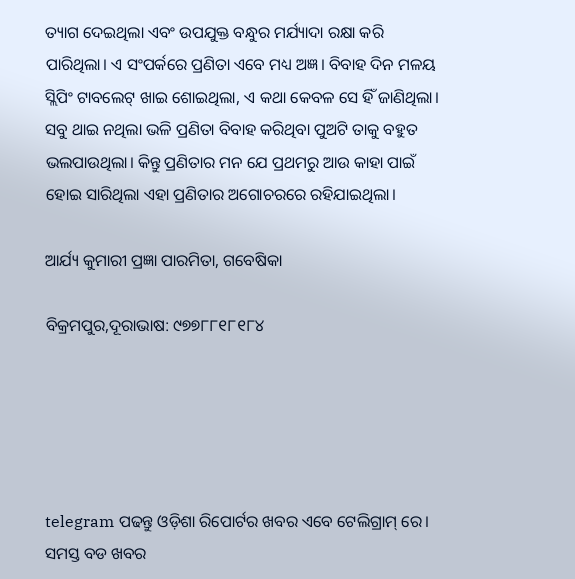ତ୍ୟାଗ ଦେଇଥିଲା ଏବଂ ଉପଯୁକ୍ତ ବନ୍ଧୁର ମର୍ଯ୍ୟାଦା ରକ୍ଷା କରି ପାରିଥିଲା। ଏ ସଂପର୍କରେ ପ୍ରଣିତା ଏବେ ମଧ୍ୟ ଅଜ୍ଞ। ବିବାହ ଦିନ ମଳୟ ସ୍ଲିପିଂ ଟାବଲେଟ୍‌ ଖାଇ ଶୋଇଥିଲା, ଏ କଥା କେବଳ ସେ ହିଁ ଜାଣିଥିଲା। ସବୁ ଥାଇ ନଥିଲା ଭଳି ପ୍ରଣିତା ବିବାହ କରିଥିବା ପୁଅଟି ତାକୁ ବହୁତ ଭଲପାଉଥିଲା। କିନ୍ତୁ ପ୍ରଣିତାର ମନ ଯେ ପ୍ରଥମରୁ ଆଉ କାହା ପାଇଁ ହୋଇ ସାରିଥିଲା ଏହା ପ୍ରଣିତାର ଅଗୋଚରରେ ରହିଯାଇଥିଲା।

ଆର୍ଯ୍ୟ କୁମାରୀ ପ୍ରଜ୍ଞା ପାରମିତା, ଗବେଷିକା

ବିକ୍ରମପୁର,ଦୂରାଭାଷ: ୯୭୭୮୮୧୮୧୮୪





telegram ପଢନ୍ତୁ ଓଡ଼ିଶା ରିପୋର୍ଟର ଖବର ଏବେ ଟେଲିଗ୍ରାମ୍ ରେ। ସମସ୍ତ ବଡ ଖବର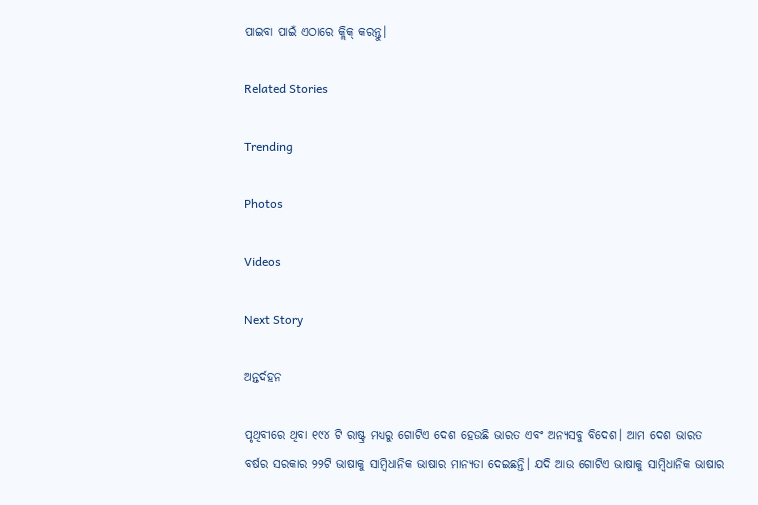ପାଇବା ପାଇଁ ଏଠାରେ କ୍ଲିକ୍ କରନ୍ତୁ।

Related Stories

Trending

Photos

Videos

Next Story

ଅନ୍ତର୍ଦହନ

ପୃଥିବୀରେ ଥିବା ୧୯୪ ଟି ରାଷ୍ଟ୍ର ମଧ୍ୟରୁ ଗୋଟିଏ ଦେଶ ହେଉଛି ଭାରତ ଏବଂ ଅନ୍ୟସବୁ ବିଦେଶ। ଆମ ଦେଶ ଭାରତ ବର୍ଷର ସରକାର ୨୨ଟି ଭାଷାକୁ ସାମ୍ବିଧାନିକ ଭାଷାର ମାନ୍ୟତା ଦେଇଛନ୍ତି। ଯଦି ଆଉ ଗୋଟିଏ ଭାଷାକୁ ସାମ୍ବିଧାନିକ ଭାଷାର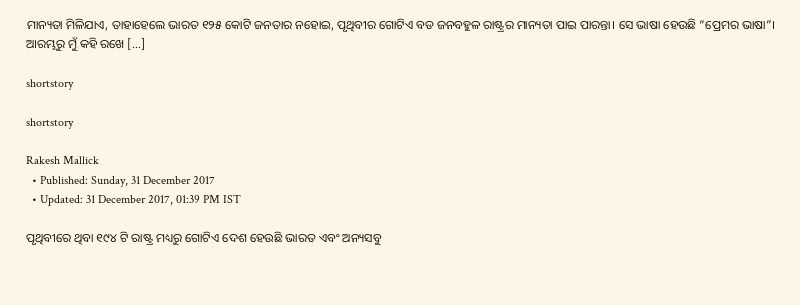ମାନ୍ୟତା ମିଳିଯାଏ, ତାହାହେଲେ ଭାରତ ୧୨୫ କୋଟି ଜନତାର ନହୋଇ, ପୃଥିବୀର ଗୋଟିଏ ବଡ ଜନବହୁଳ ରାଷ୍ଟ୍ରର ମାନ୍ୟତା ପାଇ ପାରନ୍ତା। ସେ ଭାଷା ହେଉଛି “ପ୍ରେମର ଭାଷା”। ଆରମ୍ଭରୁ ମୁଁ କହି ରଖେ […]

shortstory

shortstory

Rakesh Mallick
  • Published: Sunday, 31 December 2017
  • Updated: 31 December 2017, 01:39 PM IST

ପୃଥିବୀରେ ଥିବା ୧୯୪ ଟି ରାଷ୍ଟ୍ର ମଧ୍ୟରୁ ଗୋଟିଏ ଦେଶ ହେଉଛି ଭାରତ ଏବଂ ଅନ୍ୟସବୁ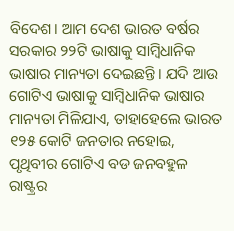ବିଦେଶ। ଆମ ଦେଶ ଭାରତ ବର୍ଷର ସରକାର ୨୨ଟି ଭାଷାକୁ ସାମ୍ବିଧାନିକ ଭାଷାର ମାନ୍ୟତା ଦେଇଛନ୍ତି। ଯଦି ଆଉ ଗୋଟିଏ ଭାଷାକୁ ସାମ୍ବିଧାନିକ ଭାଷାର ମାନ୍ୟତା ମିଳିଯାଏ, ତାହାହେଲେ ଭାରତ ୧୨୫ କୋଟି ଜନତାର ନହୋଇ, ପୃଥିବୀର ଗୋଟିଏ ବଡ ଜନବହୁଳ ରାଷ୍ଟ୍ରର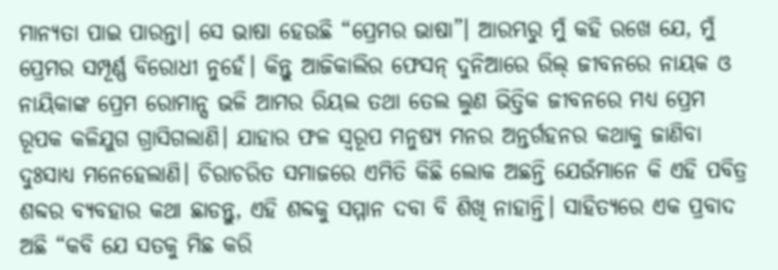ମାନ୍ୟତା ପାଇ ପାରନ୍ତା। ସେ ଭାଷା ହେଉଛି “ପ୍ରେମର ଭାଷା”। ଆରମ୍ଭରୁ ମୁଁ କହି ରଖେ ଯେ, ମୁଁ ପ୍ରେମର ସମ୍ପୂର୍ଣ୍ଣ ବିରୋଧୀ ନୁହେଁ। କିନ୍ତୁ ଆଜିକାଲିର ଫେସନ୍‌ ଦୁନିଆରେ ରିଲ୍‌ ଜୀବନରେ ନାୟକ ଓ ନାୟିକାଙ୍କ ପ୍ରେମ ରୋମାନ୍ସ ଭଳି ଆମର ରିୟଲ ତଥା ତେଲ ଲୁଣ ଭିତ୍ତିକ ଜୀବନରେ ମଧ୍ୟ ପ୍ରେମ ରୂପକ କଳିଯୁଗ ଗ୍ରାସିଗଲାଣି। ଯାହାର ଫଳ ସ୍ୱରୂପ ମନୁଷ୍ୟ ମନର ଅନ୍ତର୍ଗହନର କଥାକୁ ଜାଣିବା ଦୁଃସାଧ୍ୟ ମନେହେଲାଣି। ଚିରାଚରିତ ସମାଜରେ ଏମିତି କିଛି ଲୋକ ଅଛନ୍ତି ଯେଉଁମାନେ କି ଏହି ପବିତ୍ର ଶବ୍ଦର ବ୍ୟବହାର କଥା ଛାଡନ୍ତୁ, ଏହି ଶବ୍ଦକୁ ସମ୍ମାନ ଦବା ବି ଶିଖି ନାହାନ୍ତି। ସାହିତ୍ୟରେ ଏକ ପ୍ରବାଦ ଅଛି “କବି ଯେ ସତକୁ ମିଛ କରି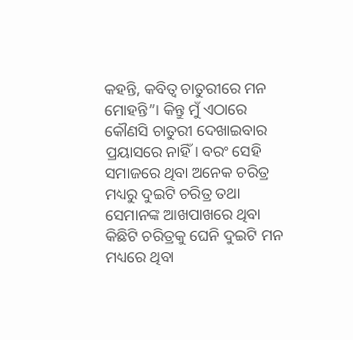କହନ୍ତି, କବିତ୍ୱ ଚାତୁରୀରେ ମନ ମୋହନ୍ତି”। କିନ୍ତୁ ମୁଁ ଏଠାରେ କୌଣସି ଚାତୁରୀ ଦେଖାଇବାର ପ୍ରୟାସରେ ନାହିଁ। ବରଂ ସେହି ସମାଜରେ ଥିବା ଅନେକ ଚରିତ୍ର ମଧ୍ୟରୁ ଦୁଇଟି ଚରିତ୍ର ତଥା ସେମାନଙ୍କ ଆଖପାଖରେ ଥିବା କିଛିଟି ଚରିତ୍ରକୁ ଘେନି ଦୁଇଟି ମନ ମଧ୍ୟରେ ଥିବା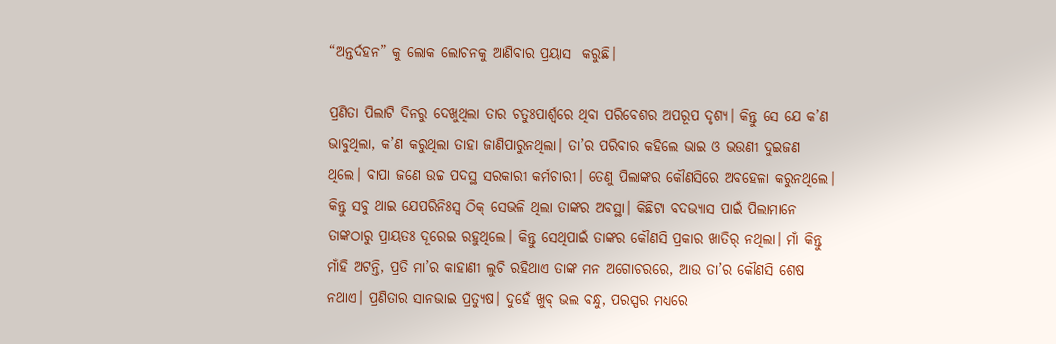“ଅନ୍ତର୍ଦହନ” କୁ ଲୋକ ଲୋଚନକୁ ଆଣିବାର ପ୍ରୟାସ  କରୁଛି।

ପ୍ରଣିତା ପିଲାଟି ଦିନରୁ ଦେଖୁଥିଲା ତାର ଚତୁଃପାର୍ଶ୍ୱରେ ଥିବା ପରିବେଶର ଅପରୂପ ଦୃଶ୍ୟ। କିନ୍ତୁ ସେ ଯେ କ’ଣ ଭାବୁଥିଲା, କ’ଣ କରୁଥିଲା ତାହା ଜାଣିପାରୁନଥିଲା। ତା’ର ପରିବାର କହିଲେ ଭାଇ ଓ ଭଉଣୀ ଦୁଇଜଣ ଥିଲେ। ବାପା ଜଣେ ଉଚ୍ଚ ପଦସ୍ଥ ସରକାରୀ କର୍ମଚାରୀ। ତେଣୁ ପିଲାଙ୍କର କୌଣସିରେ ଅବହେଳା କରୁନଥିଲେ। କିନ୍ତୁ ସବୁ ଥାଇ ଯେପରିନିଃସ୍ୱ ଠିକ୍‌ ସେଭଳି ଥିଲା ତାଙ୍କର ଅବସ୍ଥା। କିଛିଟା ବଦଭ୍ୟାସ ପାଇଁ ପିଲାମାନେ ତାଙ୍କଠାରୁ ପ୍ରାୟତଃ ଦୂରେଇ ରହୁଥିଲେ। କିନ୍ତୁ ସେଥିପାଇଁ ତାଙ୍କର କୌଣସି ପ୍ରକାର ଖାତିର୍‌ ନଥିଲା। ମାଁ କିନ୍ତୁ ମାଁହି ଅଟନ୍ତି, ପ୍ରତି ମା’ର କାହାଣୀ ଲୁଚି ରହିଥାଏ ତାଙ୍କ ମନ ଅଗୋଚରରେ, ଆଉ ତା’ର କୌଣସି ଶେଷ ନଥାଏ। ପ୍ରଣିତାର ସାନଭାଇ ପ୍ରତ୍ୟୁଷ। ଦୁହେଁ ଖୁବ୍‌ ଭଲ ବନ୍ଧୁ, ପରସ୍ପର ମଧ୍ୟରେ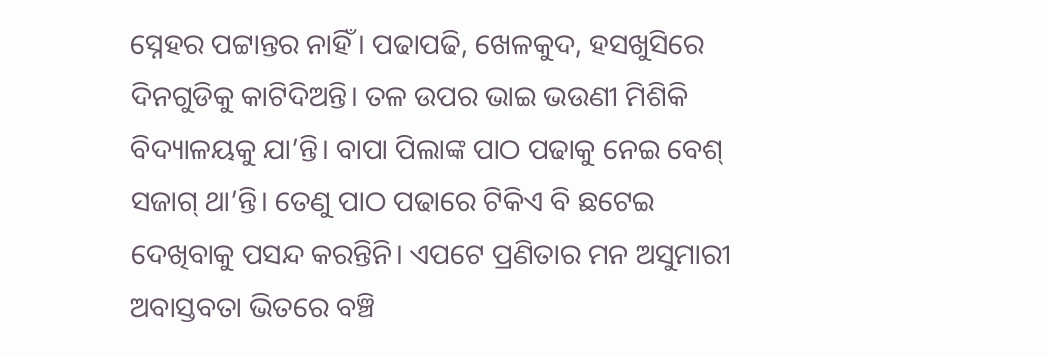ସ୍ନେହର ପଟ୍ଟାନ୍ତର ନାହିଁ। ପଢାପଢି, ଖେଳକୁଦ, ହସଖୁସିରେ ଦିନଗୁଡିକୁ କାଟିଦିଅନ୍ତି। ତଳ ଉପର ଭାଇ ଭଉଣୀ ମିଶିକି ବିଦ୍ୟାଳୟକୁ ଯା’ନ୍ତି। ବାପା ପିଲାଙ୍କ ପାଠ ପଢାକୁ ନେଇ ବେଶ୍‌ ସଜାଗ୍‌ ଥା’ନ୍ତି। ତେଣୁ ପାଠ ପଢାରେ ଟିକିଏ ବି ଛଟେଇ ଦେଖିବାକୁ ପସନ୍ଦ କରନ୍ତିନି। ଏପଟେ ପ୍ରଣିତାର ମନ ଅସୁମାରୀ ଅବାସ୍ତବତା ଭିତରେ ବଞ୍ଚି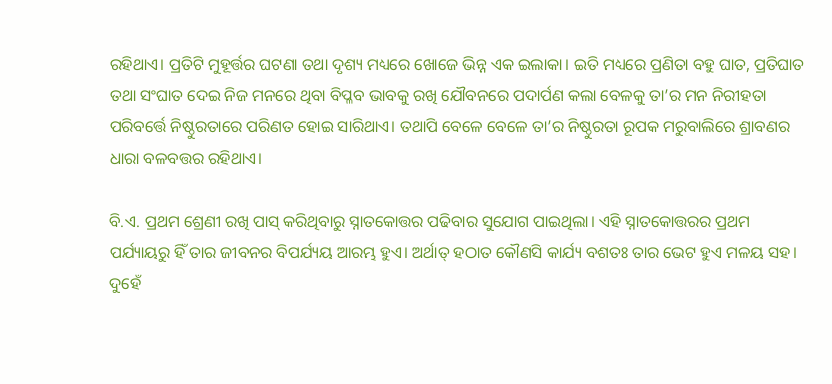ରହିଥାଏ। ପ୍ରତିଟି ମୁହୂର୍ତ୍ତର ଘଟଣା ତଥା ଦୃଶ୍ୟ ମଧ୍ୟରେ ଖୋଜେ ଭିନ୍ନ ଏକ ଇଲାକା। ଇତି ମଧ୍ୟରେ ପ୍ରଣିତା ବହୁ ଘାତ, ପ୍ରତିଘାତ ତଥା ସଂଘାତ ଦେଇ ନିଜ ମନରେ ଥିବା ବିପ୍ଳବ ଭାବକୁ ରଖି ଯୌବନରେ ପଦାର୍ପଣ କଲା ବେଳକୁ ତା’ର ମନ ନିରୀହତା ପରିବର୍ତ୍ତେ ନିଷ୍ଠୁରତାରେ ପରିଣତ ହୋଇ ସାରିଥାଏ। ତଥାପି ବେଳେ ବେଳେ ତା’ର ନିଷ୍ଠୁରତା ରୂପକ ମରୁବାଲିରେ ଶ୍ରାବଣର ଧାରା ବଳବତ୍ତର ରହିଥାଏ।

ବି.ଏ. ପ୍ରଥମ ଶ୍ରେଣୀ ରଖି ପାସ୍‌ କରିଥିବାରୁ ସ୍ନାତକୋତ୍ତର ପଢିବାର ସୁଯୋଗ ପାଇଥିଲା। ଏହି ସ୍ନାତକୋତ୍ତରର ପ୍ରଥମ ପର୍ଯ୍ୟାୟରୁ ହିଁ ତାର ଜୀବନର ବିପର୍ଯ୍ୟୟ ଆରମ୍ଭ ହୁଏ। ଅର୍ଥାତ୍‌ ହଠାତ କୌଣସି କାର୍ଯ୍ୟ ବଶତଃ ତାର ଭେଟ ହୁଏ ମଳୟ ସହ। ଦୁହେଁ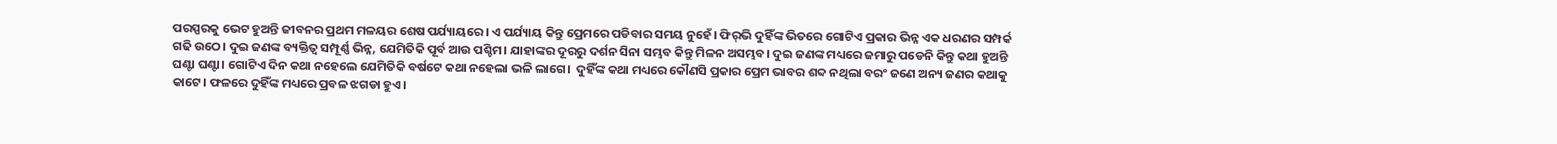ପରସ୍ପରକୁ ଭେଟ ହୁଅନ୍ତି ଜୀବନର ପ୍ରଥମ ମଳୟର ଶେଷ ପର୍ଯ୍ୟାୟରେ। ଏ ପର୍ଯ୍ୟାୟ କିନ୍ତୁ ପ୍ରେମରେ ପଡିବାର ସମୟ ନୁହେଁ। ଫିର୍‌ଭି ଦୁହିଁଙ୍କ ଭିତରେ ଗୋଟିଏ ପ୍ରକାର ଭିନ୍ନ ଏକ ଧରଣର ସମ୍ପର୍କ ଗଢି ଉଠେ। ଦୁଇ ଜଣଙ୍କ ବ୍ୟକ୍ତିତ୍ୱ ସମ୍ପୂର୍ଣ୍ଣ ଭିନ୍ନ, ଯେମିତିକି ପୂର୍ବ ଆଉ ପଶ୍ଚିମ। ଯାହାଙ୍କର ଦୂରରୁ ଦର୍ଶନ ସିନା ସମ୍ଭବ କିନ୍ତୁ ମିଳନ ଅସମ୍ଭବ। ଦୁଇ ଜଣଙ୍କ ମଧ୍ୟରେ ଜମାରୁ ପଡେନି କିନ୍ତୁ କଥା ହୁଅନ୍ତି ଘଣ୍ଟା ଘଣ୍ଟା। ଗୋଟିଏ ଦିନ କଥା ନହେଲେ ଯେମିତିକି ବର୍ଷଟେ କଥା ନହେଲା ଭଳି ଲାଗେ।  ଦୁହିଁଙ୍କ କଥା ମଧ୍ୟରେ କୌଣସି ପ୍ରକାର ପ୍ରେମ ଭାବର ଶବ୍ଦ ନଥିଲା ବରଂ ଜଣେ ଅନ୍ୟ ଜଣର କଥାକୁ କାଟେ। ଫଳରେ ଦୁହିଁଙ୍କ ମଧ୍ୟରେ ପ୍ରବଳ ଝଗଡା ହୁଏ।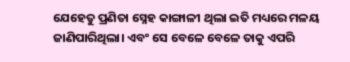ଯେହେତୁ ପ୍ରଣିତା ସ୍ନେହ କାଙ୍ଗାଳୀ ଥିଲା ଇତି ମଧ୍ୟରେ ମଳୟ ଜାଣିପାରିଥିଲା। ଏବଂ ସେ ବେଳେ ବେଳେ ତାକୁ ଏପରି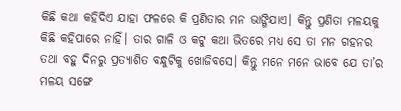କିଛି କଥା କହିଦିଏ ଯାହା ଫଳରେ କି ପ୍ରଣିତାର ମନ ଭାଙ୍ଗିଯାଏ। କିନ୍ତୁ ପ୍ରଣିତା ମଳୟକୁ କିଛି କହିପାରେ ନାହିଁ। ତାର ଗାଳି ଓ କଟୁ କଥା ଭିତରେ ମଧ୍ୟ ସେ ତା ମନ ଗହନର ତଥା ବହୁ ଦିନରୁ ପ୍ରତ୍ୟାଶିତ ବନ୍ଧୁଟିକୁ ଖୋଜିବସେ। କିନ୍ତୁ ମନେ ମନେ ଭାବେ ଯେ ତା’ର ମଳୟ ସଙ୍ଗେ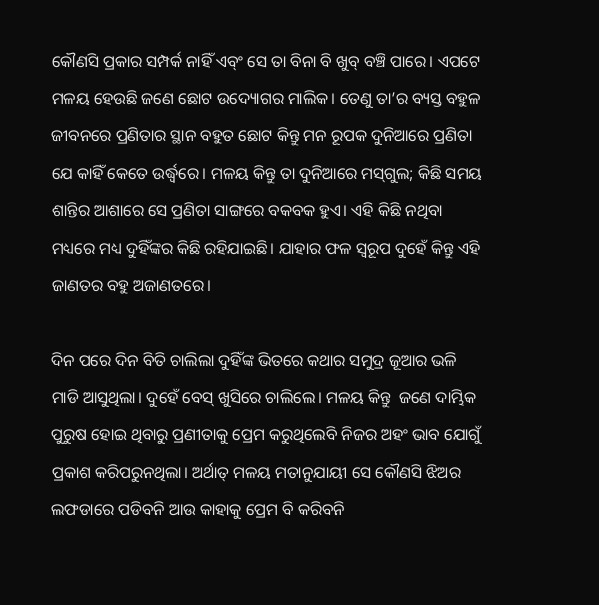କୌଣସି ପ୍ରକାର ସମ୍ପର୍କ ନାହିଁ ଏବ୍ଂ ସେ ତା ବିନା ବି ଖୁବ୍ ବଞ୍ଚି ପାରେ। ଏପଟେ ମଳୟ ହେଉଛି ଜଣେ ଛୋଟ ଉଦ୍ୟୋଗର ମାଲିକ। ତେଣୁ ତା’ର ବ୍ୟସ୍ତ ବହୁଳ ଜୀବନରେ ପ୍ରଣିତାର ସ୍ଥାନ ବହୁତ ଛୋଟ କିନ୍ତୁ ମନ ରୂପକ ଦୁନିଆରେ ପ୍ରଣିତା ଯେ କାହିଁ କେତେ ଉର୍ଦ୍ଧ୍ୱରେ। ମଳୟ କିନ୍ତୁ ତା ଦୁନିଆରେ ମସ୍‌ଗୁଲ; କିଛି ସମୟ ଶାନ୍ତିର ଆଶାରେ ସେ ପ୍ରଣିତା ସାଙ୍ଗରେ ବକବକ ହୁଏ। ଏହି କିଛି ନଥିବା ମଧ୍ୟରେ ମଧ୍ୟ ଦୁହିଁଙ୍କର କିଛି ରହିଯାଇଛି। ଯାହାର ଫଳ ସ୍ୱରୂପ ଦୁହେଁ କିନ୍ତୁ ଏହି ଜାଣତର ବହୁ ଅଜାଣତରେ।

ଦିନ ପରେ ଦିନ ବିତି ଚାଲିଲା ଦୁହିଁଙ୍କ ଭିତରେ କଥାର ସମୁଦ୍ର ଜୂଆର ଭଳି ମାଡି ଆସୁଥିଲା। ଦୁହେଁ ବେସ୍‌ ଖୁସିରେ ଚାଲିଲେ। ମଳୟ କିନ୍ତୁ  ଜଣେ ଦାମ୍ଭିକ ପୁରୁଷ ହୋଇ ଥିବାରୁ ପ୍ରଣୀତାକୁ ପ୍ରେମ କରୁଥିଲେବି ନିଜର ଅହଂ ଭାବ ଯୋଗୁଁ ପ୍ରକାଶ କରିପରୁନଥିଲା। ଅର୍ଥାତ୍ ମଳୟ ମତାନୁଯାୟୀ ସେ କୌଣସି ଝିଅର ଲଫଡାରେ ପଡିବନି ଆଉ କାହାକୁ ପ୍ରେମ ବି କରିବନି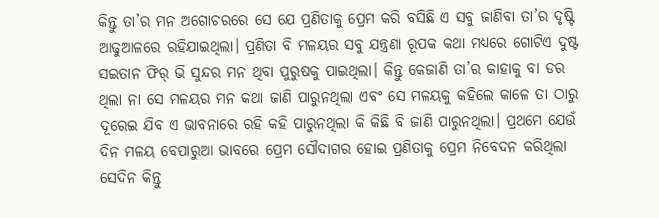କିନ୍ତୁ ତା’ର ମନ ଅଗୋଚରରେ ସେ ଯେ ପ୍ରଣିତାକୁ ପ୍ରେମ କରି ବସିଛି ଏ ସବୁ ଜାଣିବା ତା’ର ଦୃଷ୍ଟି ଆଢୁଆଳରେ ରହିଯାଇଥିଲା। ପ୍ରଣିତା ବି ମଳୟର ସବୁ ଯନ୍ତ୍ରଣା ରୂପକ କଥା ମଧ୍ୟରେ ଗୋଟିଏ ଦୁଷ୍ଟ ସଇତାନ ଫିର୍‌ ଭି ସୁନ୍ଦର ମନ ଥିବା ପୁରୁଷକୁ ପାଇଥିଲା। କିନ୍ତୁ କେଜାଣି ତା’ର କାହାକୁ ବା ଡର ଥିଲା ନା ସେ ମଳୟର ମନ କଥା ଜାଣି ପାରୁନଥିଲା ଏବଂ ସେ ମଳୟକୁ କହିଲେ କାଳେ ତା ଠାରୁ ଦୂରେଇ ଯିବ ଏ ଭାବନାରେ ରହି କହି ପାରୁନଥିଲା କି କିଛି ବି ଜାଣି ପାରୁନଥିଲା। ପ୍ରଥମେ ଯେଉଁ ଦିନ ମଳୟ ବେପାରୁଆ ଭାବରେ ପ୍ରେମ ସୌଦାଗର ହୋଇ ପ୍ରଣିତାକୁ ପ୍ରେମ ନିବେଦନ କରିଥିଲା ସେଦିନ କିନ୍ତୁ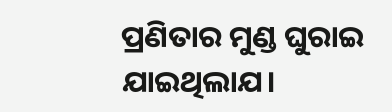ପ୍ରଣିତାର ମୁଣ୍ଡ ଘୁରାଇ ଯାଇଥିଲାଯ।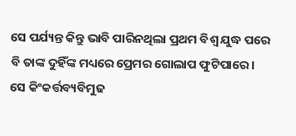ସେ ପର୍ଯ୍ୟନ୍ତ କିନ୍ତୁ ଭାବି ପାରିନଥିଲା ପ୍ରଥମ ବିଶ୍ୱ ଯୁଦ୍ଧ ପରେ ବି ତାଙ୍କ ଦୁହିଁଙ୍କ ମଧ୍ୟରେ ପ୍ରେମର ଗୋଲାପ ଫୁଟିପାରେ। ସେ କିଂକର୍ତ୍ତବ୍ୟବିମୁଢ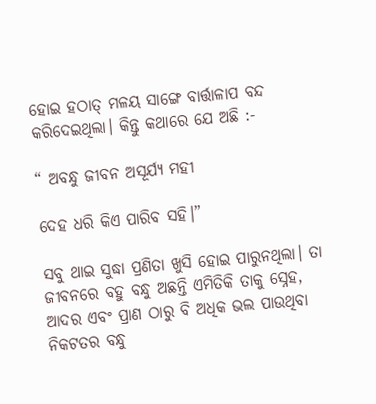ହୋଇ ହଠାତ୍‌ ମଳୟ ସାଙ୍ଗେ ବାର୍ତ୍ତାଳାପ ବନ୍ଦ କରିଦେଇଥିଲା। କିନ୍ତୁ କଥାରେ ଯେ ଅଛି :-

“ ଅବନ୍ଧୁ ଜୀବନ ଅସୂର୍ଯ୍ୟ ମହୀ

ଦେହ ଧରି କିଏ ପାରିବ ସହି।”

ସବୁ ଥାଇ ସୁଦ୍ଧା ପ୍ରଣିତା ଖୁସି ହୋଇ ପାରୁନଥିଲା। ତା ଜୀବନରେ ବହୁ ବନ୍ଧୁ ଅଛନ୍ତି ଏମିତିକି ତାକୁ ସ୍ନେହ, ଆଦର ଏବଂ ପ୍ରାଣ ଠାରୁ ବି ଅଧିକ ଭଲ ପାଉଥିବା ନିକଟତର ବନ୍ଧୁ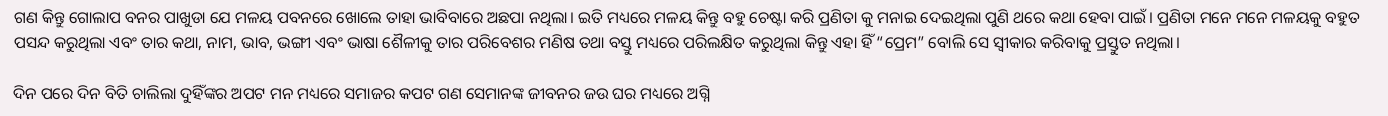ଗଣ କିନ୍ତୁ ଗୋଲାପ ବନର ପାଖୁଡା ଯେ ମଳୟ ପବନରେ ଖୋଲେ ତାହା ଭାବିବାରେ ଅଛପା ନଥିଲା। ଇତି ମଧ୍ୟରେ ମଳୟ କିନ୍ତୁ ବହୁ ଚେଷ୍ଟା କରି ପ୍ରଣିତା କୁ ମନାଇ ଦେଇଥିଲା ପୁଣି ଥରେ କଥା ହେବା ପାଇଁ। ପ୍ରଣିତା ମନେ ମନେ ମଳୟକୁ ବହୁତ ପସନ୍ଦ କରୁଥିଲା ଏବଂ ତାର କଥା, ନାମ, ଭାବ, ଭଙ୍ଗୀ ଏବଂ ଭାଷା ଶୈଳୀକୁ ତାର ପରିବେଶର ମଣିଷ ତଥା ବସ୍ତୁ ମଧ୍ୟରେ ପରିଲକ୍ଷିତ କରୁଥିଲା କିନ୍ତୁ ଏହା ହିଁ “ପ୍ରେମ” ବୋଲି ସେ ସ୍ୱୀକାର କରିବାକୁ ପ୍ରସ୍ତୁତ ନଥିଲା।

ଦିନ ପରେ ଦିନ ବିତି ଚାଲିଲା ଦୁହିଁଙ୍କର ଅପଟ ମନ ମଧ୍ୟରେ ସମାଜର କପଟ ଗଣ ସେମାନଙ୍କ ଜୀବନର ଜଉ ଘର ମଧ୍ୟରେ ଅଗ୍ନି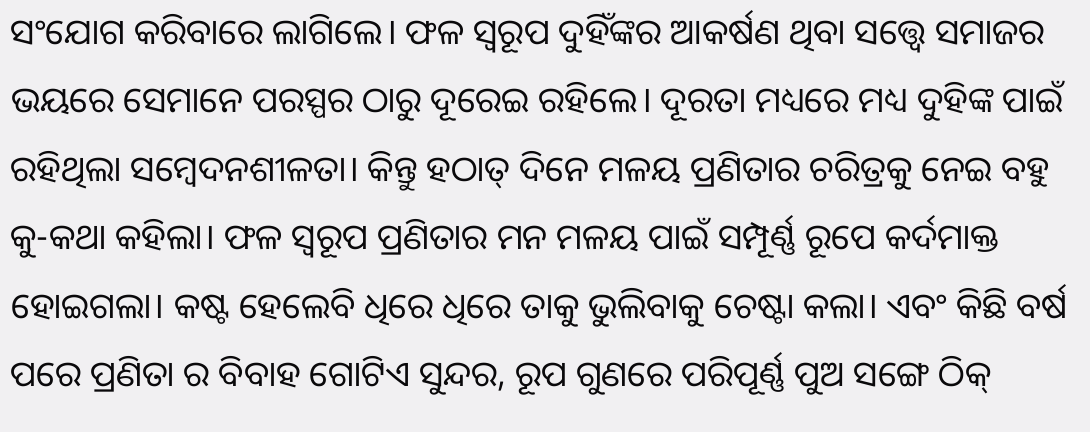ସଂଯୋଗ କରିବାରେ ଲାଗିଲେ। ଫଳ ସ୍ୱରୂପ ଦୁହିଁଙ୍କର ଆକର୍ଷଣ ଥିବା ସତ୍ତ୍ୱେ ସମାଜର ଭୟରେ ସେମାନେ ପରସ୍ପର ଠାରୁ ଦୂରେଇ ରହିଲେ। ଦୂରତା ମଧ୍ୟରେ ମଧ୍ୟ ଦୁହିଙ୍କ ପାଇଁ ରହିଥିଲା ସମ୍ବେଦନଶୀଳତା। କିନ୍ତୁ ହଠାତ୍‌ ଦିନେ ମଳୟ ପ୍ରଣିତାର ଚରିତ୍ରକୁ ନେଇ ବହୁ କୁ-କଥା କହିଲା। ଫଳ ସ୍ୱରୂପ ପ୍ରଣିତାର ମନ ମଳୟ ପାଇଁ ସମ୍ପୂର୍ଣ୍ଣ ରୂପେ କର୍ଦମାକ୍ତ ହୋଇଗଲା। କଷ୍ଟ ହେଲେବି ଧିରେ ଧିରେ ତାକୁ ଭୁଲିବାକୁ ଚେଷ୍ଟା କଲା। ଏବଂ କିଛି ବର୍ଷ ପରେ ପ୍ରଣିତା ର ବିବାହ ଗୋଟିଏ ସୁନ୍ଦର, ରୂପ ଗୁଣରେ ପରିପୂର୍ଣ୍ଣ ପୁଅ ସଙ୍ଗେ ଠିକ୍‌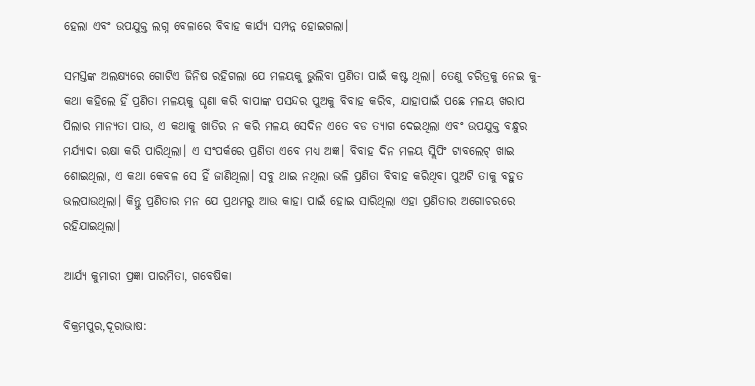ହେଲା ଏବଂ ଉପଯୁକ୍ତ ଲଗ୍ନ ବେଳାରେ ବିବାହ କାର୍ଯ୍ୟ ସମ୍ପନ୍ନ ହୋଇଗଲା।

ସମସ୍ତଙ୍କ ଅଲକ୍ଷ୍ୟରେ ଗୋଟିଏ ଜିନିଷ ରହିଗଲା ଯେ ମଳୟକୁ ଭୁଲିବା ପ୍ରଣିତା ପାଇଁ କଷ୍ଟ ଥିଲା। ତେଣୁ ଚରିତ୍ରକୁ ନେଇ କୁ-କଥା କହିଲେ ହିଁ ପ୍ରଣିତା ମଳୟକୁ ଘୃଣା କରି ବାପାଙ୍କ ପସନ୍ଦର ପୁଅକୁ ବିବାହ କରିବ, ଯାହାପାଇଁ ପଛେ ମଳୟ ଖରାପ ପିଲାର ମାନ୍ୟତା ପାଉ, ଏ କଥାକୁ ଖାତିର ନ କରି ମଳୟ ସେଦିନ ଏତେ ବଡ ତ୍ୟାଗ ଦେଇଥିଲା ଏବଂ ଉପଯୁକ୍ତ ବନ୍ଧୁର ମର୍ଯ୍ୟାଦା ରକ୍ଷା କରି ପାରିଥିଲା। ଏ ସଂପର୍କରେ ପ୍ରଣିତା ଏବେ ମଧ୍ୟ ଅଜ୍ଞ। ବିବାହ ଦିନ ମଳୟ ସ୍ଲିପିଂ ଟାବଲେଟ୍‌ ଖାଇ ଶୋଇଥିଲା, ଏ କଥା କେବଳ ସେ ହିଁ ଜାଣିଥିଲା। ସବୁ ଥାଇ ନଥିଲା ଭଳି ପ୍ରଣିତା ବିବାହ କରିଥିବା ପୁଅଟି ତାକୁ ବହୁତ ଭଲପାଉଥିଲା। କିନ୍ତୁ ପ୍ରଣିତାର ମନ ଯେ ପ୍ରଥମରୁ ଆଉ କାହା ପାଇଁ ହୋଇ ସାରିଥିଲା ଏହା ପ୍ରଣିତାର ଅଗୋଚରରେ ରହିଯାଇଥିଲା।

ଆର୍ଯ୍ୟ କୁମାରୀ ପ୍ରଜ୍ଞା ପାରମିତା, ଗବେଷିକା

ବିକ୍ରମପୁର,ଦୂରାଭାଷ: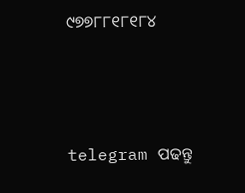୯୭୭୮୮୧୮୧୮୪





telegram ପଢନ୍ତୁ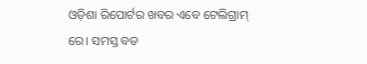ଓଡ଼ିଶା ରିପୋର୍ଟର ଖବର ଏବେ ଟେଲିଗ୍ରାମ୍ ରେ। ସମସ୍ତ ବଡ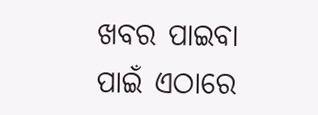ଖବର ପାଇବା ପାଇଁ ଏଠାରେ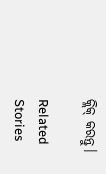କ୍ଲିକ୍ କରନ୍ତୁ।

Related Stories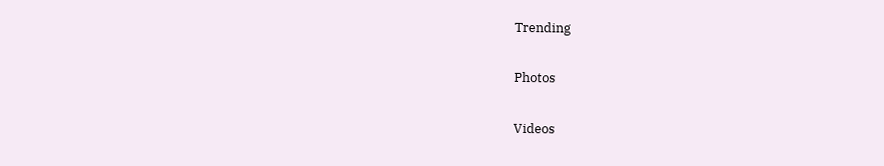Trending

Photos

Videos